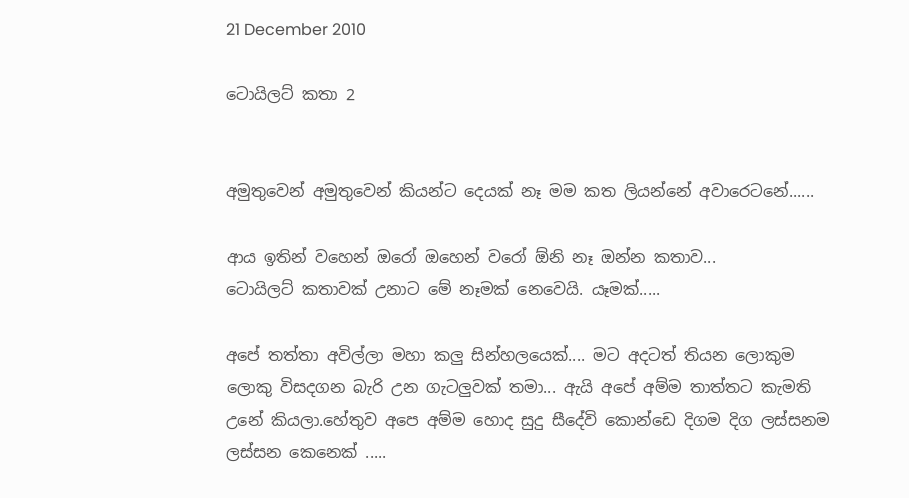21 December 2010

ටොයිලට් කතා 2


අමුතුවෙන් අමුතුවෙන් කියන්ට දෙයක් නෑ මම කත ලියන්නේ අවාරෙටනේ......

ආය ඉතින් වහෙන් ඔරෝ ඔහෙන් වරෝ ඕනි නෑ ඔන්න කතාව...
ටොයිලට් කතාවක් උනාට මේ නෑමක් නෙවෙයි. යෑමක්.....

අපේ තත්තා අවිල්ලා මහා කලු සින්හලයෙක්.... මට අදටත් තියන ලොකුම ලොකු විසදගන බැරි උන ගැටලුවක් තමා... ඇයි අපේ අම්ම තාත්තට කැමති උනේ කියලා.හේතුව අපෙ අම්ම හොද සුදු සීදේවි කොන්ඩෙ දිගම දිග ලස්සනම ලස්සන කෙනෙක් .....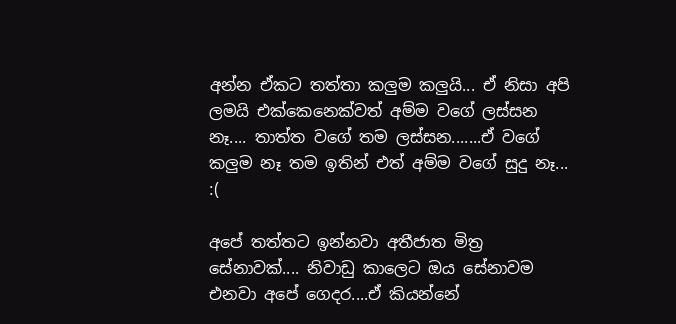අන්න ඒකට තත්තා කලුම කලුයි... ඒ නිසා අපි ලමයි එක්කෙනෙක්වත් අම්ම වගේ ලස්සන නෑ.... තාත්ත වගේ තම ලස්සන.......ඒ වගේ කලුම නෑ තම ඉතින් එත් අම්ම වගේ සුදු නෑ... :(

අපේ තත්තට ඉන්නවා අතීජාත මිත්‍ර සේනාවක්.... නිවාඩු කාලෙට ඔය සේනාවම එනවා අපේ ගෙදර....ඒ කියන්නේ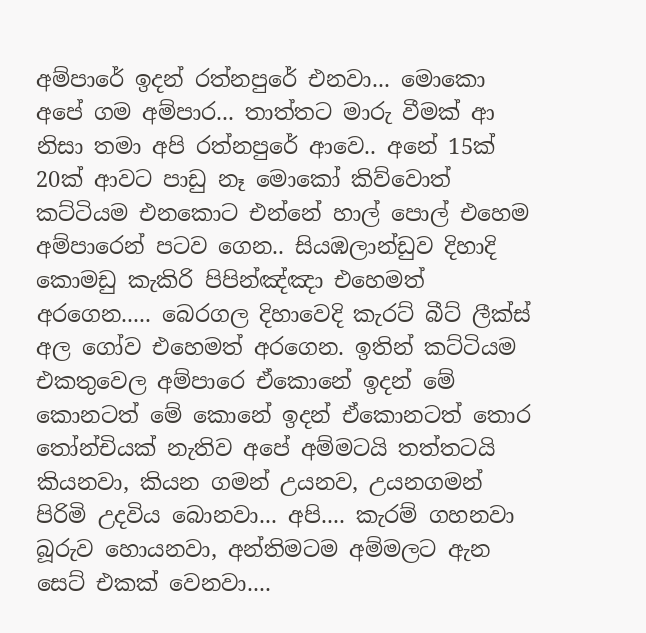අම්පාරේ ඉදන් රත්නපුරේ එනවා... මොකො අපේ ගම අම්පාර... තාත්තට මාරු වීමක් ආ නිසා තමා අපි රත්නපුරේ ආවෙ.. අනේ 15ක් 20ක් ආවට පාඩු නෑ මොකෝ කිව්වොත් කට්ටියම එනකොට එන්නේ හාල් පොල් එහෙම අම්පාරෙන් පටව ගෙන.. සියඹලාන්ඩුව දිහාදි කොමඩු කැකිරි පිපින්ඤ්ඤා එහෙමත් අරගෙන..... බෙරගල දිහාවෙදි කැරට් බීට් ලීක්ස් අල ගෝව එහෙමත් අරගෙන. ඉතින් කට්ටියම එකතුවෙල අම්පාරෙ ඒකොනේ ඉදන් මේ කොනටත් මේ කොනේ ඉදන් ඒකොනටත් තොර තෝන්චියක් නැතිව අපේ අම්මටයි තත්තටයි කියනවා, කියන ගමන් උයනව, උයනගමන් පිරිමි උදවිය බොනවා... අපි.... කැරම් ගහනවා බූරුව හොයනවා, අන්තිමටම අම්මලට ඇන සෙට් එකක් වෙනවා....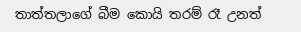තාත්තලාගේ බීම කොයි තරම් රෑ උනත්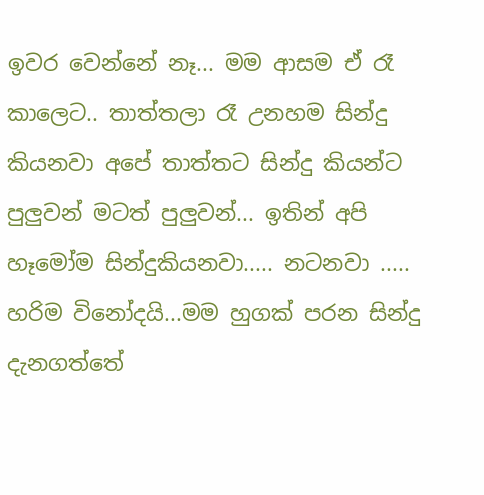ඉවර වෙන්නේ නෑ... මම ආසම ඒ රෑ කාලෙට.. තාත්තලා රෑ උනහම සින්දු කියනවා අපේ තාත්තට සින්දු කියන්ට පුලුවන් මටත් පුලුවන්... ඉතින් අපි හෑමෝම සින්දුකියනවා..... නටනවා ..... හරිම විනෝදයි...මම හුගක් පරන සින්දු දැනගත්තේ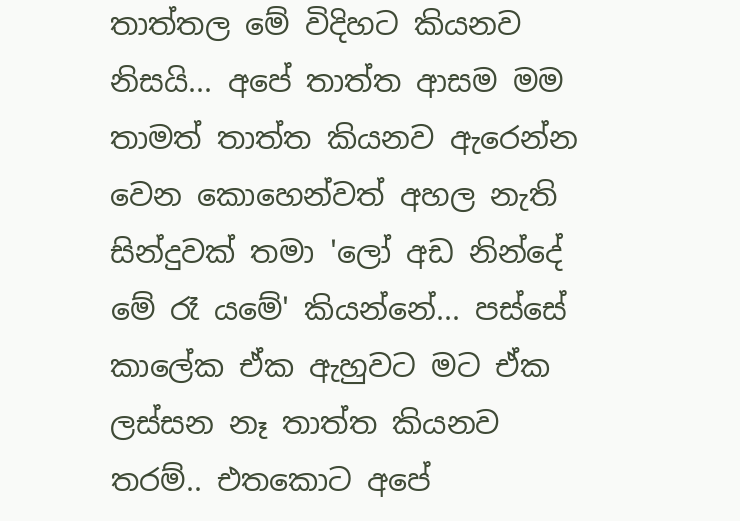තාත්තල මේ විදිහට කියනව නිසයි... අපේ තාත්ත ආසම මම තාමත් තාත්ත කියනව ඇරෙන්න වෙන කොහෙන්වත් අහල නැති සින්දුවක් තමා 'ලෝ අඩ නින්දේ මේ රෑ යමේ' කියන්නේ... පස්සේ කාලේක ඒක ඇහුවට මට ඒක ලස්සන නෑ තාත්ත කියනව තරම්.. එතකොට අපේ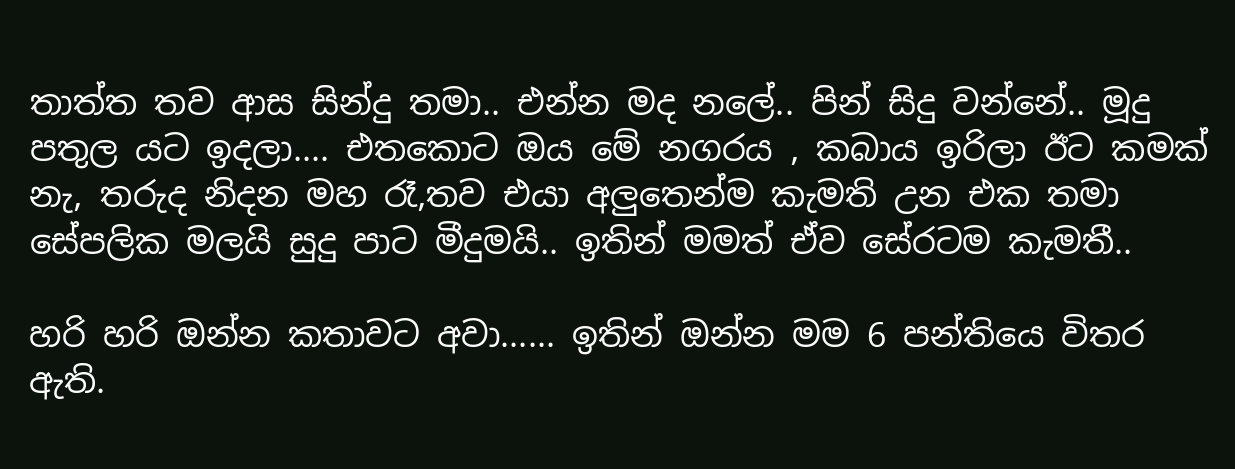තාත්ත තව ආස සින්දු තමා.. එන්න මද නලේ.. පින් සිදු වන්නේ.. මූදු පතුල යට ඉදලා.... එතකොට ඔය මේ නගරය , කබාය ඉරිලා ඊට කමක් නැ, තරුද නිදන මහ රෑ,තව එයා අලුතෙන්ම කැමති උන එක තමා සේපලික මලයි සුදු පාට මීදුමයි.. ඉතින් මමත් ඒව සේරටම කැමතී..

හරි හරි ඔන්න කතාවට අවා...... ඉතින් ඔන්න මම 6 පන්තියෙ විතර ඇති.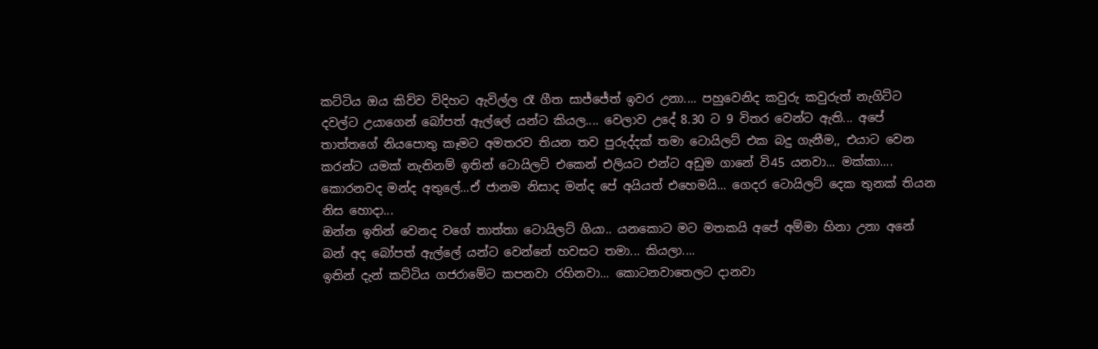කට්ටිය ඔය කිව්ව විදිහට ඇවිල්ල රෑ ගීත සාජ්ජේත් ඉවර උනා.... පහුවෙනිද කවුරු කවුරුත් නැගිට්ට දවල්ට උයාගෙන් බෝපත් ඇල්ලේ යන්ට කියල.... වෙලාව උදේ 8.30 ට 9 විතර වෙන්ට ඇති... අපේ තාත්තගේ නියපොතු කෑමට අමතරව තියන තව පුරුද්දක් තමා ටොයිලට් එක බදු ගැනීම,, එයාට වෙන කරන්ට යමක් නැතිනම් ඉතින් ටොයිලට් එකෙන් එලියට එන්ට අඩුම ගානේ වි45 යනවා... මක්කා.... කොරනවද මන්ද අතුලේ...ඒ ජානම නිසාද මන්ද පේ අයියත් එහෙමයි... ගෙදර ටොයිලට් දෙක තුනක් තියන නිස හොදා...
ඔන්න ඉතින් වෙනද වගේ තාත්තා ටොයිලට් ගියා.. යනකොට මට මතකයි අපේ අම්මා හිනා උනා අනේ බන් අද බෝපත් ඇල්ලේ යන්ට වෙන්නේ හවසට තමා... කියලා....
ඉතින් දැන් කට්ටිය ගජරාමේට කපනවා රහිනවා... කොටනවාතෙලට දානවා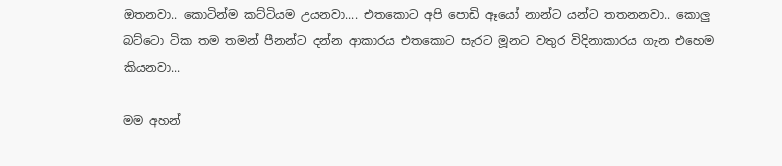ඔතනවා.. කොටින්ම කට්ටියම උයනවා.... එතකොට අපි පොඩි ඈයෝ නාන්ට යන්ට තතනනවා.. කොලු බට්ටො ටික තම තමන් පීනන්ට දන්න ආකාරය එතකොට සැරට මූනට වතුර විදිනාකාරය ගැන එහෙම කියනවා...

මම අහන්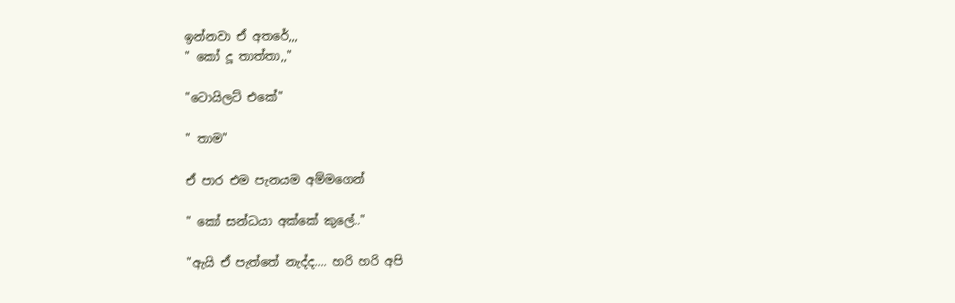ඉන්නවා ඒ අතරේ,,,
" කෝ දූ තාත්තා,,"

"ටොයිලට් එකේ"

" තාම"

ඒ පාර එම පැනයම අම්මගෙන්

" කෝ සන්ධයා අක්කේ කුලේ.."

"ඇයි ඒ පැත්තේ නැද්ද.... හරි හරි අපි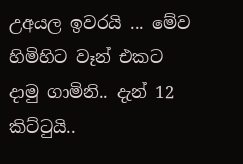උඅයල ඉවරයි ... මේව හිමිහිට වෑන් එකට දාමු ගාමිනි.. දැන් 12 කිට්ටුයි..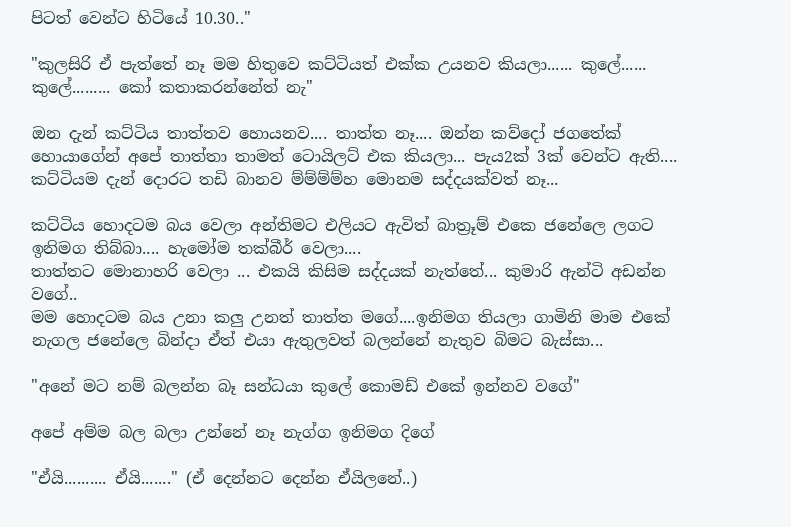පිටත් වෙන්ට හිටියේ 10.30.."

"කුලසිරි ඒ පැත්තේ නෑ මම හිතුවෙ කට්ටියත් එක්ක උයනව කියලා...... කුලේ...... කුලේ......... කෝ කතාකරන්නේත් නැ"

ඔන දැන් කට්ටිය තාත්තව හොයනව.... තාත්ත නෑ.... ඔන්න කව්දෝ ජගතේක් හොයාගේන් අපේ තාත්තා තාමත් ටොයිලට් එක කියලා... පැය2ක් 3ක් වෙන්ට ඇති.... කට්ටියම දැන් දොරට තඩි බානව ම්ම්ම්ම්හ මොනම සද්දයක්වත් නෑ...

කට්ටිය හොදටම බය වෙලා අන්තිමට එලියට ඇවිත් බාත්‍රූම් එකෙ ජනේලෙ ලගට ඉනිමග තිබ්බා.... හැමෝම තක්බීර් වෙලා....
තාත්තට මොනාහරි වෙලා ... එකයි කිසිම සද්දයක් නැත්තේ... කුමාරි ඇන්ටි අඩන්න වගේ..
මම හොදටම බය උනා කලු උනත් තාත්ත මගේ....ඉනිමග තියලා ගාමිනි මාම එකේ නැගල ජනේලෙ බින්දා ඒත් එයා ඇතුලවත් බලන්නේ නැතුව බිමට බැස්සා...

"අනේ මට නම් බලන්න බෑ සන්ධයා කුලේ කොමඩ් එකේ ඉන්නව වගේ"

අපේ අම්ම බල බලා උන්නේ නෑ නැග්ග ඉනිමග දිගේ

"ඒයි.......... ඒයි......." (ඒ දෙන්නට දෙන්න ඒයිලනේ..)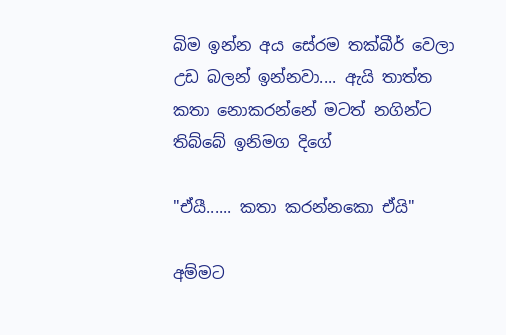බිම ඉන්න අය සේරම තක්බීර් වෙලා උඩ බලන් ඉන්නවා.... ඇයි තාත්ත කතා නොකරන්නේ මටත් නගින්ට තිබ්බේ ඉනිමග දිගේ

"ඒයී...... කතා කරන්නකො ඒයි"

අම්මට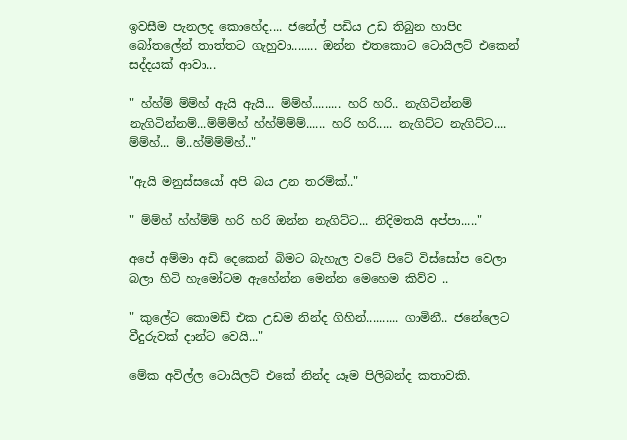ඉවසීම පැනලද කොහේද.... ජනේල් පඩිය උඩ තිබුන හාපිc බෝතලේන් තාත්තට ගැහුවා........ ඔන්න එතකොට ටොයිලට් එකෙන් සද්දයක් ආවා...

" හ්හ්ම් ම්ම්හ් ඇයි ඇයි... ම්ම්හ්......... හරි හරි.. නැගිටින්නම් නැගිටින්නම්...ම්ම්ම්හ් හ්හ්ම්ම්ම්...... හරි හරි..... නැගිට්ට නැගිට්ට.... ම්ම්හ්... ම්..හ්ම්ම්ම්හ්.."

"ඇයි මනුස්සයෝ අපි බය උන තරම්ක්.."

" ම්ම්හ් හ්හ්ම්ම් හරි හරි ඔන්න නැගිට්ට... නිදිමතයි අප්පා....."

අපේ අම්මා අඩි දෙකෙන් බිමට බැහැල වටේ පිටේ විස්සෝප වෙලා බලා හිටි හැමෝටම ඇහේන්න මෙන්න මෙහෙම කිව්ව ..

" කුලේට කොමඩ් එක උඩම නින්ද ගිහින්.......... ගාමිනී.. ජනේලෙට වීදුරුවක් දාන්ට වෙයි..."

මේක අවිල්ල ටොයිලට් එකේ නින්ද යෑම පිලිබන්ද කතාවකි.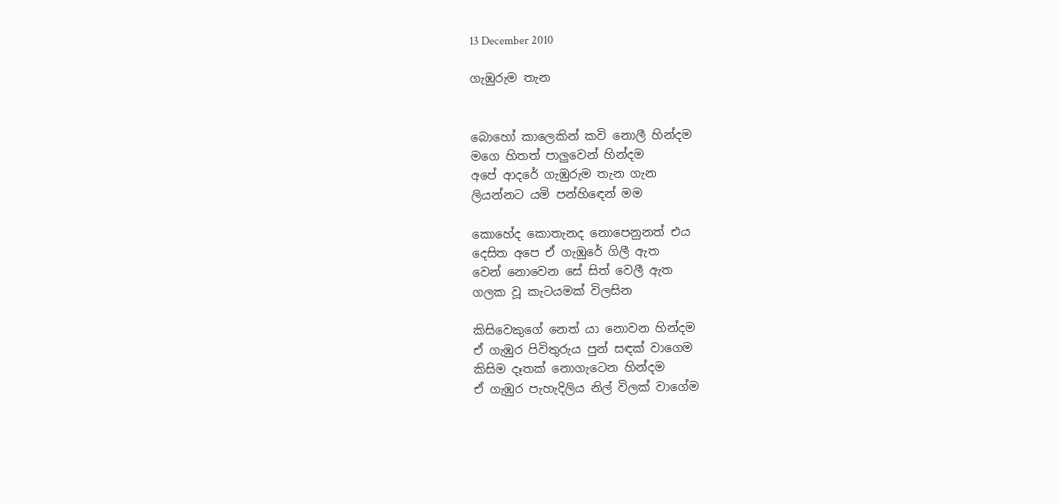13 December 2010

ගැඹුරුම තැන


බොහෝ කාලෙකින් කවි නොලී හින්දම
මගෙ හිතත් පාලුවෙන් හින්දම
අපේ ආදරේ ගැඹුරුම තැන ගැන
ලියන්නට යමි පන්හිඳෙන් මම

කොහේද කොතැනද නොපෙනුනත් එය
දෙසිත අපෙ ඒ ගැඹුරේ ගිලී ඇත
වෙන් නොවෙන සේ සිත් වෙලී ඇත
ගලක වූ කැටයමක් විලසින

කිසිවෙකුගේ නෙත් යා නොවන හින්දම
ඒ ගැඹුර පිවිතුරුය පුන් සඳක් වාගෙම
කිසිම දෑතක් නොගැටෙන හින්දම
ඒ ගැඹුර පැහැදිලිය නිල් විලක් වාගේම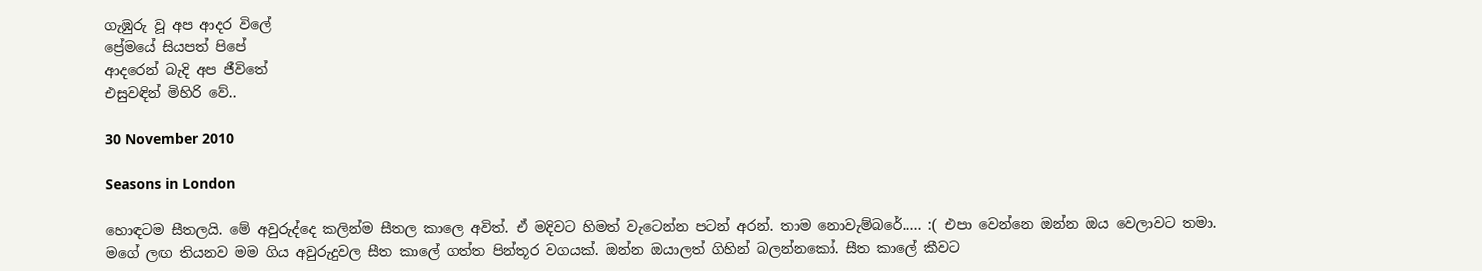ගැඹුරු වූ අප ආදර විලේ
ප්‍රේමයේ සියපත් පිපේ
ආදරෙන් බැදි අප ජීවිතේ
එසුවඳින් මිහිරි වේ..

30 November 2010

Seasons in London

හොඳටම සීතලයි. මේ අවුරුද්දෙ කලින්ම සීතල කාලෙ අවිත්. ඒ මදිවට හිමත් වැටෙන්න පටන් අරන්. තාම නොවැම්බරේ..... :( එපා වෙන්නෙ ඔන්න ඔය වෙලාවට තමා.
මගේ ලඟ තියනව මම ගිය අවුරුදුවල සීත කාලේ ගත්ත පින්තූර වගයක්. ඔන්න ඔයාලත් ගිහින් බලන්නකෝ. සීත කාලේ කීවට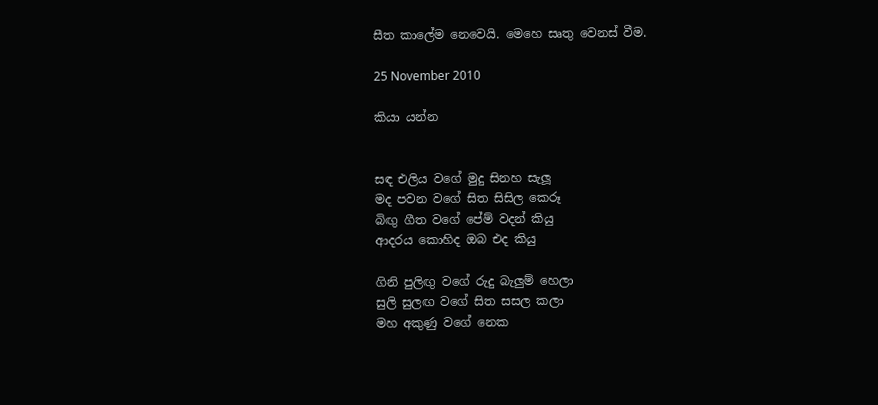සීත කාලේම නෙවෙයි. මෙහෙ සෘතු වෙනස් වීම.

25 November 2010

කියා යන්න


සඳ එලිය වගේ මුදු සිනහ සැලූ
මද පවන වගේ සිත සිසිල කෙරූ
බිඟු ගීත වගේ පේම් වදන් කියු
ආදරය කොහිද ඔබ එද කියු

ගිනි පුලිඟු වගේ රුදු බැලුම් හෙලා
සුලි සුලඟ වගේ සිත සසල කලා
මහ අකුණු වගේ නෙක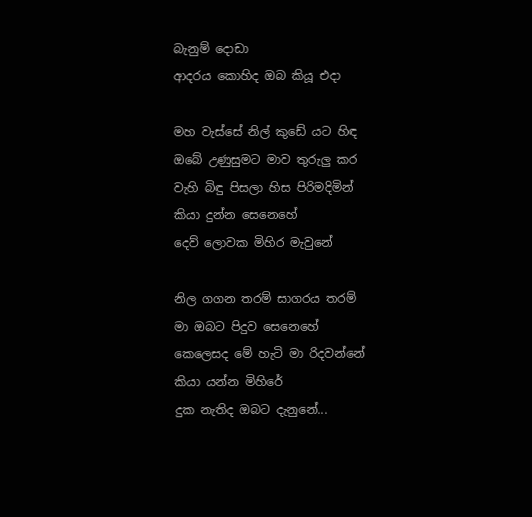බැනුම් දොඩා
ආදරය කොහිද ඔබ කියූ එදා

මහ වැස්සේ නිල් කුඩේ යට හිඳ
ඔබේ උණුසුමට මාව තුරුලු කර
වැහි බිඳු පිසලා හිස පිරිමදිමින්
කියා දුන්න සෙනෙහේ
දෙව් ලොවක මිහිර මැවුනේ

නිල ගගන තරම් සාගරය තරම්
මා ඔබට පිදුව සෙනෙහේ
කෙලෙසද මේ හැටි මා රිදවන්නේ
කියා යන්න මිහිරේ
දුක නැතිද ඔබට දැනුනේ...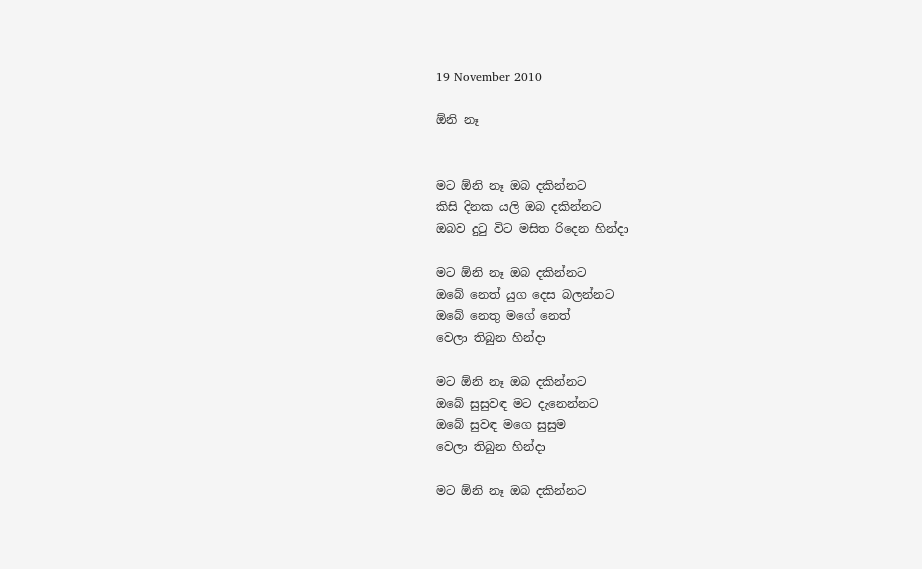19 November 2010

ඕනි නෑ


මට ඕනි නෑ ඔබ දකින්නට
කිසි දිනක යලි ඔබ දකින්නට
ඔබව දුටු විට මසිත රිදෙන හින්දා

මට ඕනි නෑ ඔබ දකින්නට
ඔබේ නෙත් යුග දෙස බලන්නට
ඔබේ නෙතු මගේ නෙත්
වෙලා තිබුන හින්දා

මට ඕනි නෑ ඔබ දකින්නට
ඔබේ සුසුවඳ මට දැනෙන්නට
ඔබේ සුවඳ මගෙ සුසුම
වෙලා තිබුන හින්දා

මට ඕනි නෑ ඔබ දකින්නට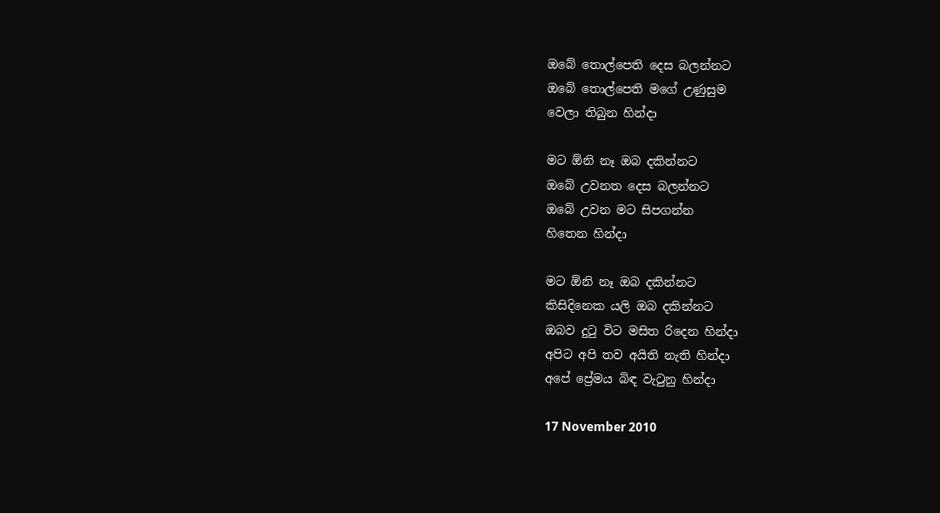ඔබේ තොල්පෙති දෙස බලන්නට
ඔබේ තොල්පෙති මගේ උණුසුම
වෙලා තිබුන හින්දා

මට ඕනි නෑ ඔබ දකින්නට
ඔබේ උවනත දෙස බලන්නට
ඔබේ උවන මට සිපගන්න
හිතෙන හින්දා

මට ඕනි නෑ ඔබ දකින්නට
කිසිදිනෙක යලි ඔබ දකින්නට
ඔබව දුටු විට මසිත රිදෙන හින්දා
අපිට අපි තව අයිති නැති හින්දා
අපේ ප්‍රේමය බිඳ වැටුනු හින්දා

17 November 2010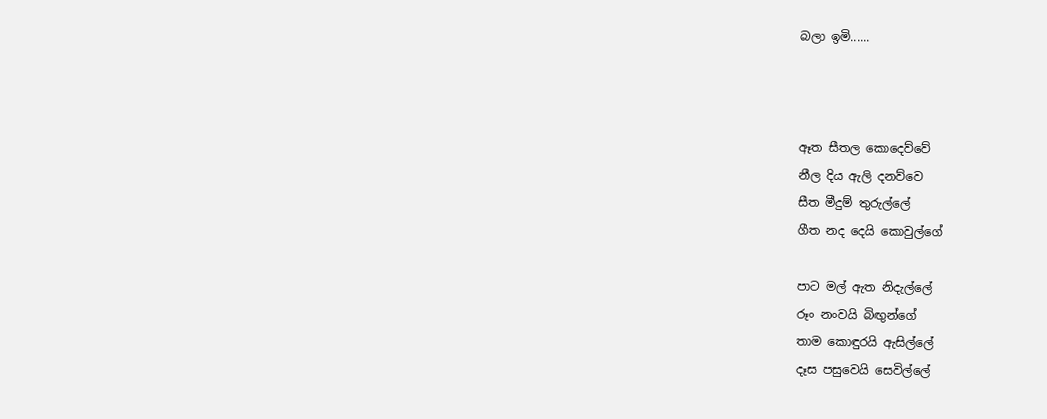බලා ඉමි......



ඈත සීතල කොදෙව්වේ
නීල දිය ඇලි දනව්වෙ
සීත මීදුම් තුරුල්ලේ
ගීත නද දෙයි කොවුල්ගේ

පාට මල් ඇත නිදැල්ලේ
රූං නංවයි බිඟුන්ගේ
තාම කොඳුරයි ඇසිල්ලේ
දෑස පසුවෙයි සෙවිල්ලේ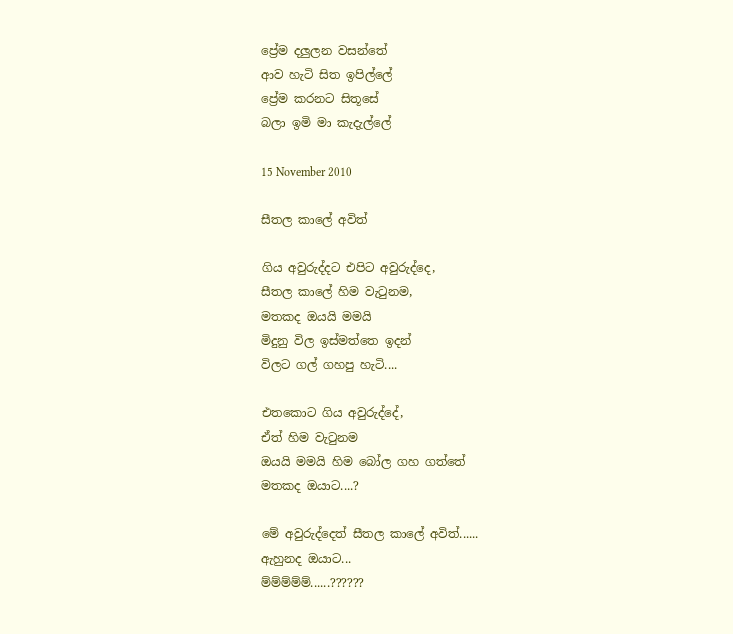ප්‍රේම දලුලන වසන්තේ
ආව හැටි සිත ඉපිල්ලේ
ප්‍රේම කරනට සිතූසේ
බලා ඉමි මා කැදැල්ලේ

15 November 2010

සීතල කාලේ අවිත්

ගිය අවුරුද්දට එපිට අවුරුද්දෙ,
සීතල කාලේ හිම වැටුනම,
මතකද ඔයයි මමයි
මිදුනු විල ඉස්මත්තෙ ඉදන්
විලට ගල් ගහපු හැටි....

එතකොට ගිය අවුරුද්දේ,
ඒත් හිම වැටුනම
ඔයයි මමයි හිම බෝල ගහ ගත්තේ
මතකද ඔයාට....?

මේ අවුරුද්දෙත් සීතල කාලේ අවිත්......
ඇහුනද ඔයාට...
ම්ම්ම්ම්ම්......??????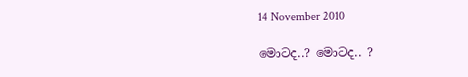14 November 2010

මොටද..? මොටද.. ?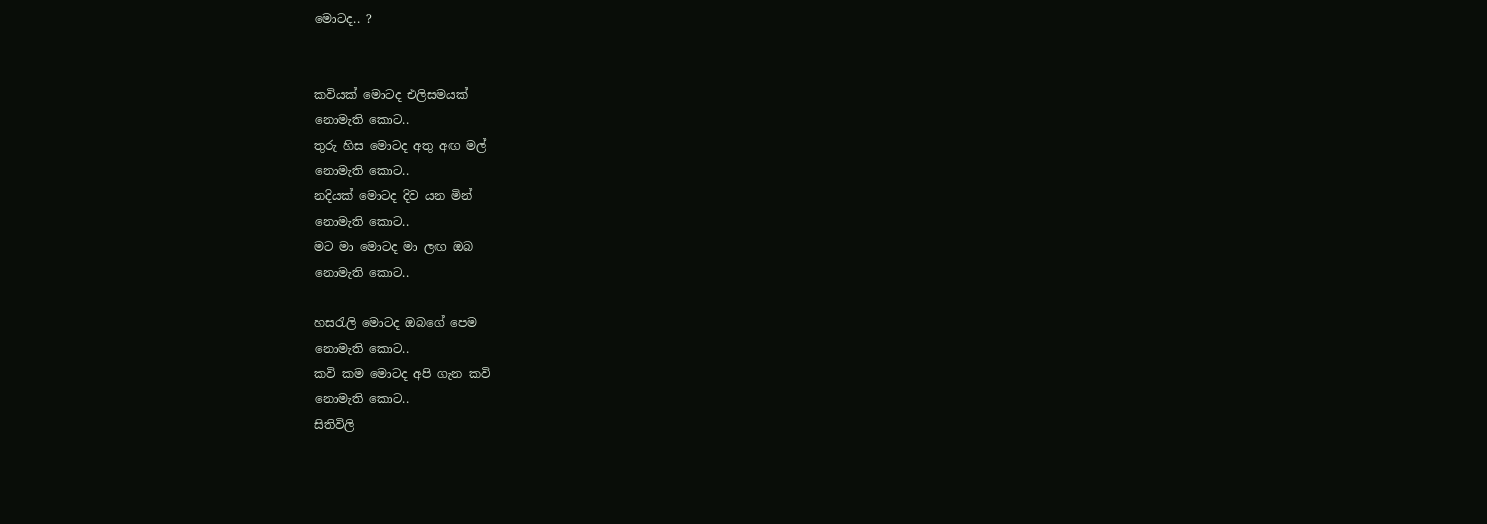මොටද.. ?


කවියක් මොටද එලිසමයක්
නොමැති කොට..
තුරු හිස මොටද අතු අඟ මල්
නොමැති කොට..
නදියක් මොටද දිව යන මින්
නොමැති කොට..
මට මා මොටද මා ලඟ ඔබ
නොමැති කොට..

හසරැලි මොටද ඔබගේ පෙම
නොමැති කොට..
කවි කම මොටද අපි ගැන කවි
නොමැති කොට..
සිතිවිලි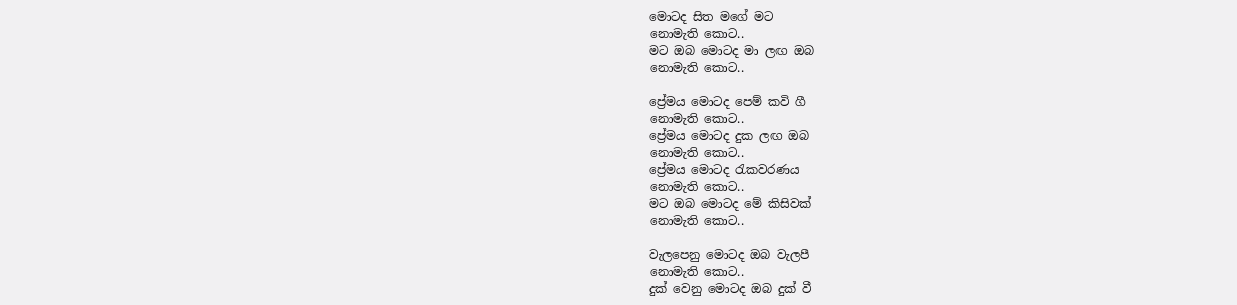මොටද සිත මගේ මට
නොමැති කොට..
මට ඔබ මොටද මා ලඟ ඔබ
නොමැති කොට..

ප්‍රේමය මොටද පෙම් කවි ගී
නොමැති කොට..
ප්‍රේමය මොටද දුක ලඟ ඔබ
නොමැති කොට..
ප්‍රේමය මොටද රැකවරණය
නොමැති කොට..
මට ඔබ මොටද මේ කිසිවක්
නොමැති කොට..

වැලපෙනු මොටද ඔබ වැලපී
නොමැති කොට..
දුක් වෙනු මොටද ඔබ දුක් වී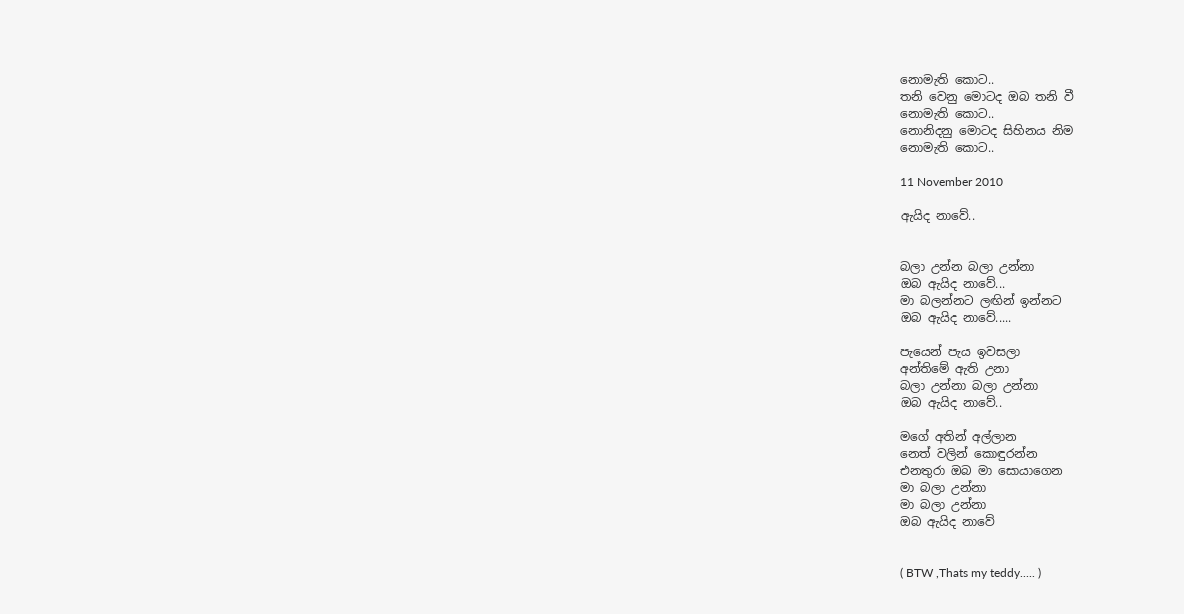නොමැති කොට..
තනි වෙනු මොටද ඔබ තනි වී
නොමැති කොට..
නොනිදනු මොටද සිහිනය නිම
නොමැති කොට..

11 November 2010

ඇයිද නාවේ..


බලා උන්න බලා උන්නා
ඔබ ඇයිද නාවේ...
මා බලන්නට ලඟින් ඉන්නට
ඔබ ඇයිද නාවේ.....

පැයෙන් පැය ඉවසලා
අන්තිමේ ඇති උනා
බලා උන්නා බලා උන්නා
ඔබ ඇයිද නාවේ..

මගේ අතින් අල්ලාන
නෙත් වලින් කොඳුරන්න
එනතුරා ඔබ මා සොයාගෙන
මා බලා උන්නා
මා බලා උන්නා
ඔබ ඇයිද නාවේ


( BTW ,Thats my teddy..... )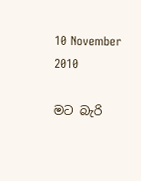10 November 2010

මට බැරි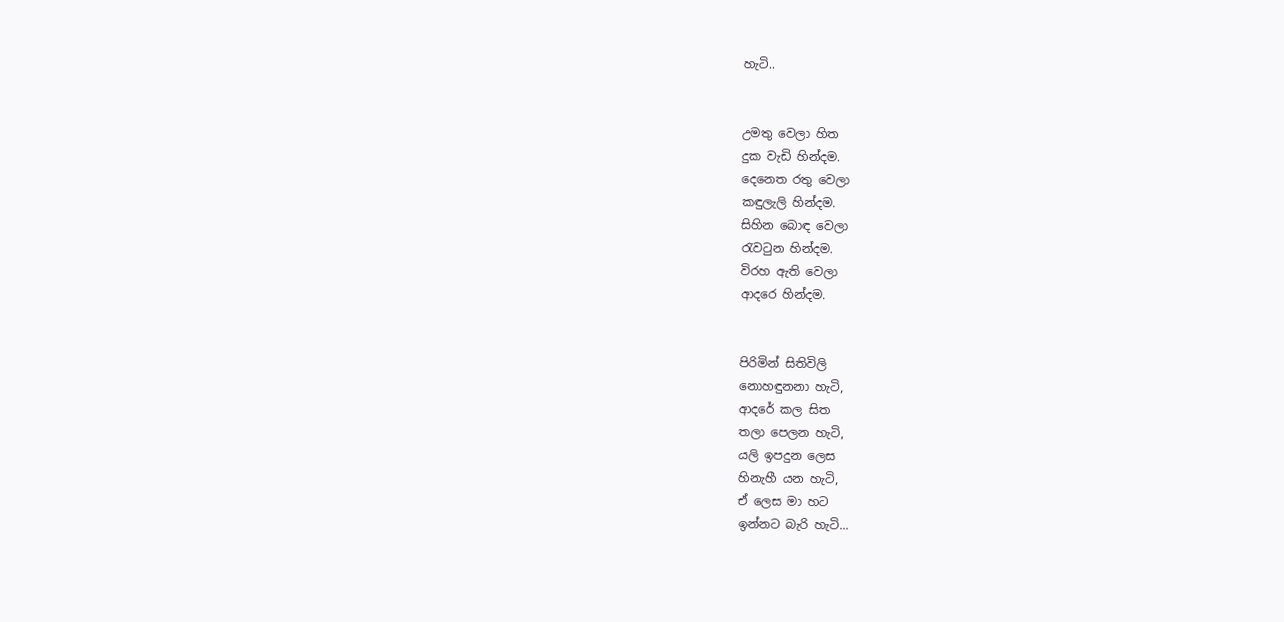හැටි..


උමතු වෙලා හිත
දුක වැඩි හින්දම.
දෙනෙත රතු වෙලා
කඳුලැලි හින්දම.
සිහින බොඳ වෙලා
රැවටුන හින්දම.
විරහ ඇති වෙලා
ආදරෙ හින්දම.


පිරිමින් සිතිවිලි
නොහඳුනනා හැටි,
ආදරේ කල සිත
තලා පෙලන හැටි,
යලි ඉපදුන ලෙස
හිනැහී යන හැටි,
ඒ ලෙස මා හට
ඉන්නට බැරි හැටි...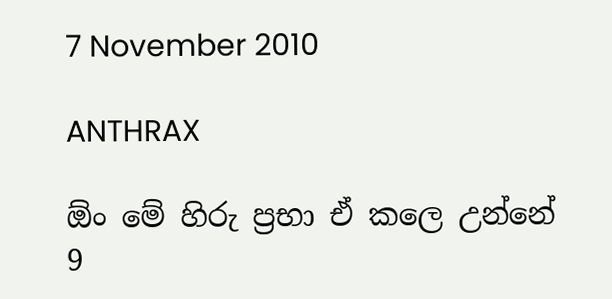7 November 2010

ANTHRAX

ඕං මේ හිරු ප්‍රභා ඒ කලෙ උන්නේ 9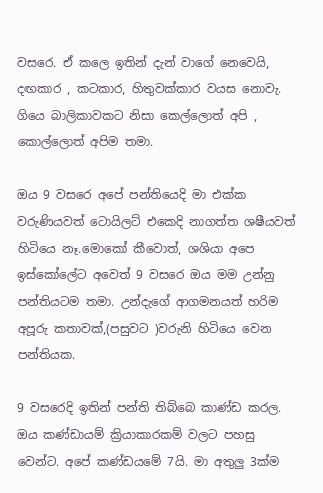වසරෙ. ඒ කලෙ ඉතින් දැන් වාගේ නෙවෙයි, දඟකාර , කටකාර, හිතුවක්කාර වයස නොවැ. ගියෙ බාලිකාවකට නිසා කෙල්ලොත් අපි , කොල්ලොත් අපිම තමා.

ඔය 9 වසරෙ අපේ පන්තියෙදි මා එක්ක වරුණියවත් ටොයිලට් එකෙදි නාගත්ත ශෂීයවත් හිටියෙ නෑ.මොකෝ කීවොත්, ශශියා අපෙ ඉස්කෝලේට අවෙත් 9 වසරෙ ඔය මම උන්නු පන්තියටම තමා. උන්දැගේ ආගමනයත් හරිම අපූරු කතාවක්,(පසුවට )වරුනි හිටියෙ වෙන පන්තියක.

9 වසරෙදි ඉතින් පන්ති තිබ්බෙ කාණ්ඩ කරල. ඔය කණ්ඩායම් ක්‍රියාකාරකම් වලට පහසු වෙන්ට. අපේ කණ්ඩයමේ 7යි. මා අතුලු 3ක්ම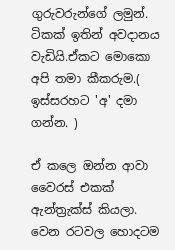ගුරුවරුන්ගේ ලමුන්. ටිකක් ඉතින් අවදානය වැඩියි.ඒකට මොකො අපි තමා කීකරුම.( ඉස්සරහට 'අ' දමා ගන්න. )

ඒ කලෙ ඔන්න ආවා වෛරස් එකක් ඇන්ත්‍රැක්ස් කියලා. වෙන රටවල හොදටම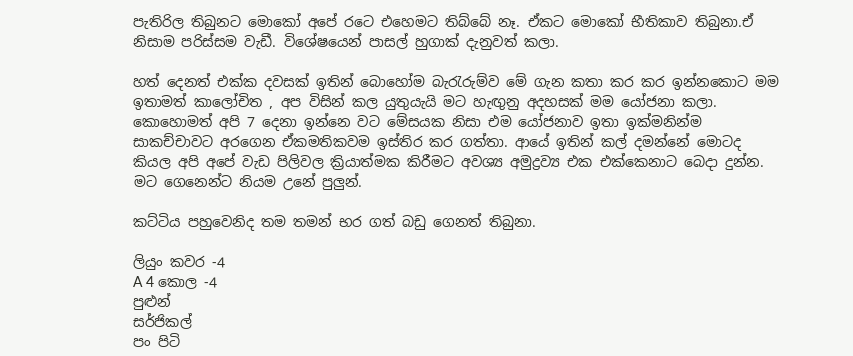පැතිරිල තිබුනට මොකෝ අපේ රටෙ එහෙමට තිබ්බේ නෑ. ඒකට මොකෝ භීතිකාව තිබුනා.ඒ නිසාම පරිස්සම වැඩී. විශේෂයෙන් පාසල් හුගාක් දැනුවත් කලා.

හත් දෙනත් එක්ක දවසක් ඉතින් බොහෝම බැරැරුම්ව මේ ගැන කතා කර කර ඉන්නකොට මම ඉතාමත් කාලෝචිත , අප විසින් කල යුතුයැයි මට හැඟුනු අදහසක් මම යෝජනා කලා. කොහොමත් අපි 7 දෙනා ඉන්නෙ වට මේසයක නිසා එම යෝජනාව ඉතා ඉක්මනින්ම සාකච්චාවට අරගෙන ඒකමතිකවම ඉස්තිර කර ගත්තා. ආයේ ඉතින් කල් දමන්නේ මොටද කියල අපි අපේ වැඩ පිලිවල ක්‍රියාත්මක කිරීමට අවශ්‍ය අමුද්‍රව්‍ය එක එක්කෙනාට බෙදා දුන්න. මට ගෙනෙන්ට නියම උනේ පුලුන්.

කට්ටිය පහුවෙනිද තම තමන් භර ගත් බඩු ගෙනත් තිබුනා.

ලියුං කවර -4
A 4 කොල -4
පුළුන්
සර්ජිකල්
පං පිටි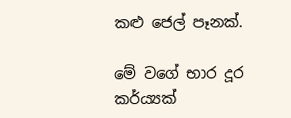කළු ජෙල් පෑනක්.

මේ වගේ භාර දූර කර්ය්‍යක්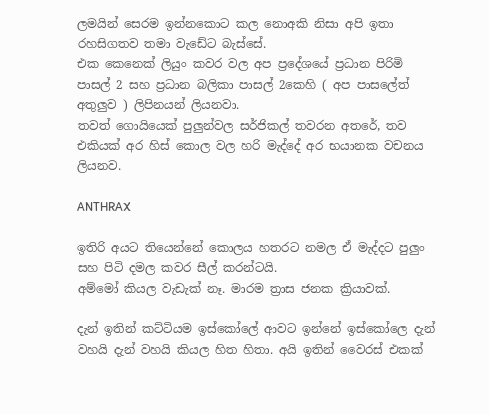ලමයින් සෙරම ඉන්නකොට කල නොඅකි නිසා අපි ඉතා රහසිගතව තමා වැඩේට බැස්සේ.
එක කෙනෙක් ලියුං කවර වල අප ප්‍රදේශයේ ප්‍රධාන පිරිමි පාසල් 2 සහ ප්‍රධාන බලිකා පාසල් 2කෙහි ( අප පාසලේත් අතුලුව ) ලිපිනයන් ලියනවා.
තවත් ගොයියෙක් පුලුන්වල සර්ජිකල් තවරන අතරේ, තව එකියක් අර හිස් කොල වල හරි මැද්දේ අර භයානක වචනය ලියනව.

ANTHRAX

ඉතිරි අයට තියෙන්නේ කොලය හතරට නමල ඒ මැද්දට පුලුං සහ පිටි දමල කවර සීල් කරන්ටයි.
අම්මෝ කියල වැඩැක් නෑ. මාරම ත්‍රාස ජනක ක්‍රියාවක්.

දැන් ඉතින් කට්ටියම ඉස්කෝලේ ආවට ඉන්නේ ඉස්කෝලෙ දැන් වහයි දැන් වහයි කියල හිත හිතා. අයි ඉතින් වෛරස් එකක්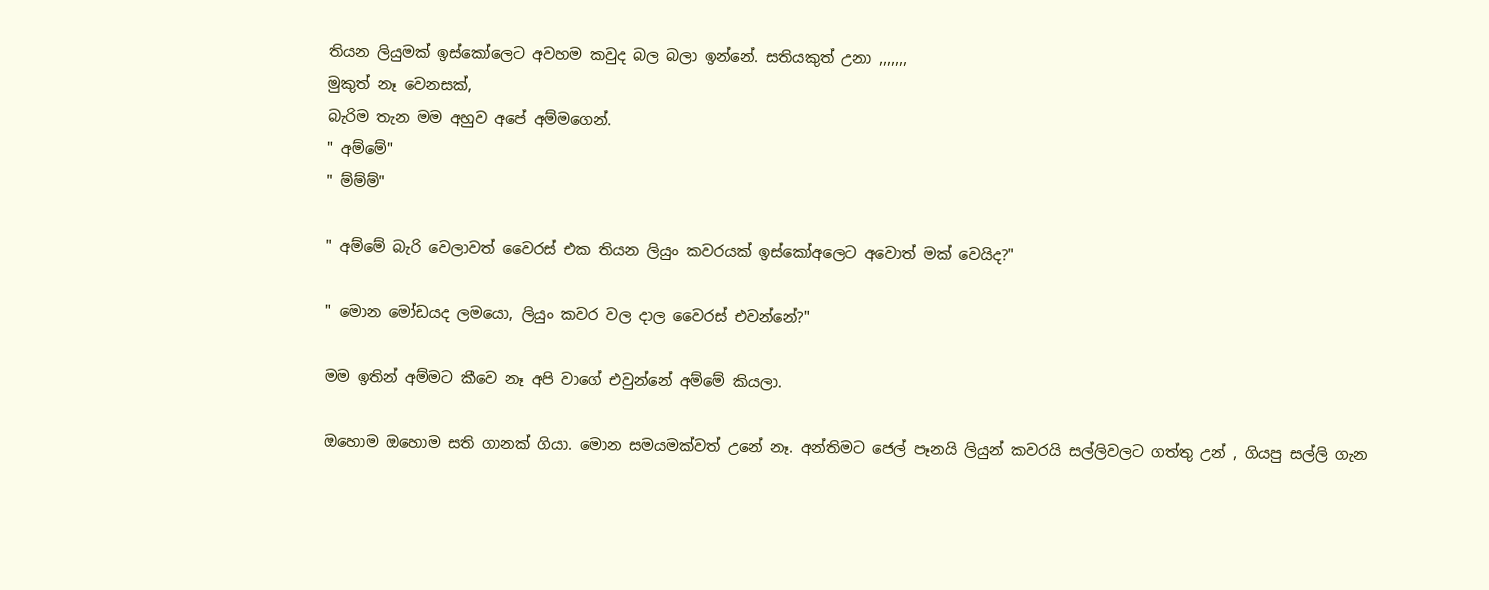තියන ලියුමක් ඉස්කෝලෙට අවහම කවුද බල බලා ඉන්නේ. සතියකුත් උනා ,,,,,,,
මුකුත් නෑ වෙනසක්,
බැරිම තැන මම අහුව අපේ අම්මගෙන්.
" අම්මේ"
" ම්ම්ම්"

" අම්මේ බැරි වෙලාවත් වෛරස් එක තියන ලියුං කවරයක් ඉස්කෝඅලෙට අවොත් මක් වෙයිද?"

" මොන මෝඩයද ලමයො, ලියුං කවර වල දාල වෛරස් එවන්නේ?"

මම ඉතින් අම්මට කීවෙ නෑ අපි වාගේ එවුන්නේ අම්මේ කියලා.

ඔහොම ඔහොම සති ගානක් ගියා. මොන සමයමක්වත් උනේ නෑ. අන්තිමට ජෙල් පෑනයි ලියුන් කවරයි සල්ලිවලට ගත්තු උන් , ගියපු සල්ලි ගැන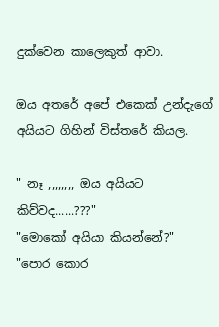දුක්වෙන කාලෙකුත් ආවා.

ඔය අතරේ අපේ එකෙක් උන්දැගේ අයියට ගිහින් විස්තරේ කියල.

" නෑ ,,,,,,,, ඔය අයියට කිව්වද......???"
"මොකෝ අයියා කියන්නේ?"
"පොර කොර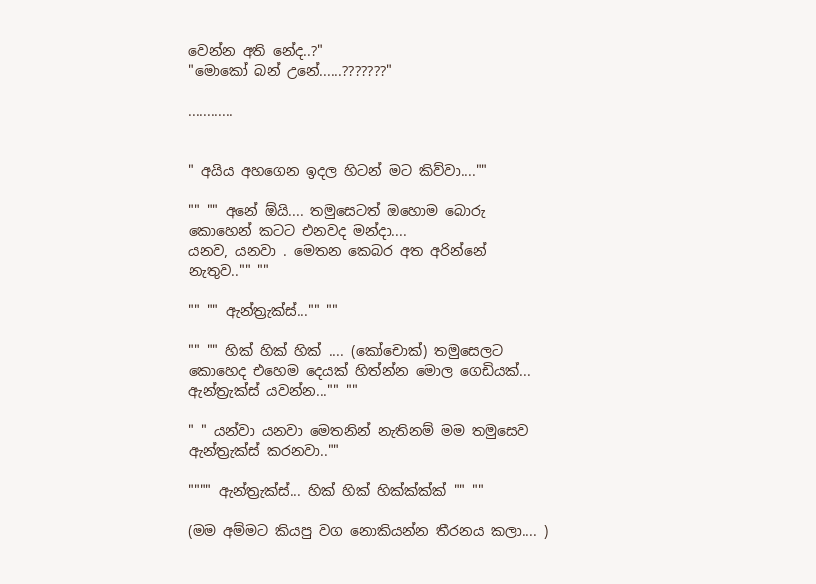වෙන්න අති නේද..?"
"මොකෝ බන් උනේ......???????"

............


" අයිය අහගෙන ඉදල හිටන් මට කිව්වා....""

"" "" අනේ ඕයි.... තමුසෙටත් ඔහොම බොරු කොහෙන් කටට එනවද මන්දා....
යනව, යනවා . මෙතන කෙබර අත අරින්නේ නැතුව.."" ""

"" "" ඇන්ත්‍රැක්ස්..."" ""

"" "" හික් හික් හික් .... (කෝචොක්) තමුසෙලට කොහෙද එහෙම දෙයක් හිත්න්න මොල ගෙඩියක්... ඇන්ත්‍රැක්ස් යවන්න..."" ""

" " යන්වා යනවා මෙතනින් නැතිනම් මම තමුසෙව ඇන්ත්‍රැක්ස් කරනවා..""

"""" ඇන්ත්‍රැක්ස්... හික් හික් හික්ක්ක්ක් "" ""

(මම අම්මට කියපු වග නොකියන්න තීරනය කලා.... )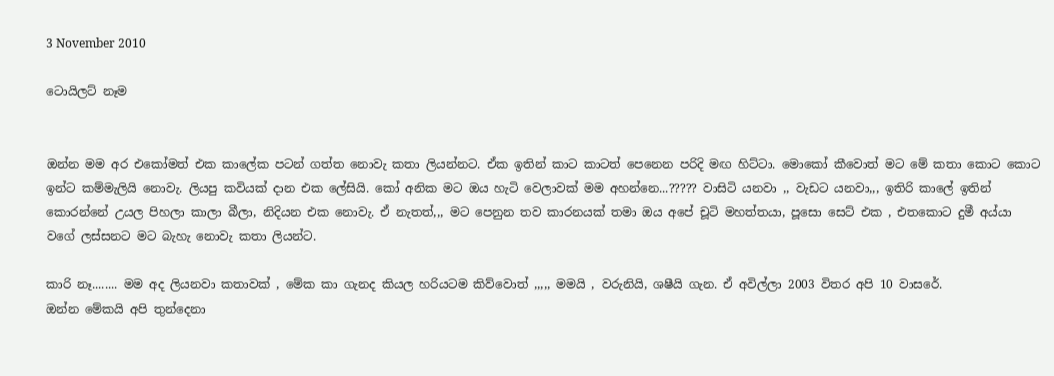3 November 2010

ටොයිලට් නෑම


ඔන්න මම අර එකෝමත් එක කාලේක පටන් ගත්ත නොවැ කතා ලියන්නට. ඒක ඉතින් කාට කාටත් පෙනෙන පරිදි මඟ හිට්ටා. මොකෝ කීවොත් මට මේ කතා කොට කොට ඉන්ට කම්මැලියි නොවැ. ලියපු කවියක් දාන එක ලේසියි. කෝ අනික මට ඔය හැටි වෙලාවක් මම අහන්නෙ...????? වාසිටි යනවා ,, වැඩට යනවා,,, ඉතිරි කාලේ ඉතින් කොරන්නේ උයල පිහලා කාලා බීලා, නිදියන එක නොවැ. ඒ නැතත්,,, මට පෙනුන තව කාරනයක් තමා ඔය අපේ චූටි මහත්තයා, පූසො සෙට් එක , එතකොට දුමී අය්යා වගේ ලස්සනට මට බැහැ නොවැ කතා ලියන්ට.

කාරි නෑ........ මම අද ලියනවා කතාවක් , මේක කා ගැනද කියල හරියටම කිව්වොත් ,,,,, මමයි , වරුනියි, ශෂීයි ගැන. ඒ අවිල්ලා 2003 විතර අපි 10 වාසරේ.
ඔන්න මේකයි අපි තුන්දෙනා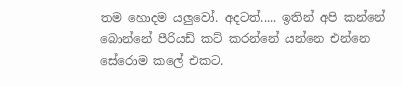තම හොදම යලුවෝ. අදටත්..... ඉතින් අපි කන්නේ බොන්නේ පීරියඩ් කට් කරන්නේ යන්නෙ එන්නෙ සේරොම කලේ එකට.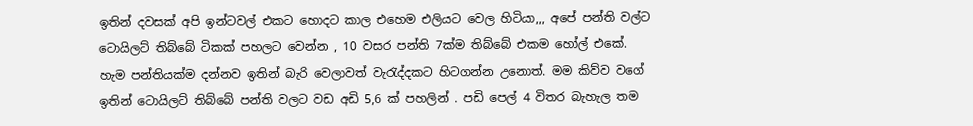ඉතින් දවසක් අපි ඉන්ටවල් එකට හොදට කාල එහෙම එලියට වෙල හිටියා,,, අපේ පන්ති වල්ට ටොයිලට් තිබ්බේ ටිකක් පහලට වෙන්න , 10 වසර පන්ති 7ක්ම තිබ්බේ එකම හෝල් එකේ. හැම පන්තියක්ම දන්නව ඉතින් බැරි වෙලාවත් වැරැද්දකට හිටගන්න උනොත්. මම කිව්ව වගේ ඉතින් ටොයිලට් තිබ්බේ පන්ති වලට වඩ අඩි 5,6 ක් පහලින් . පඩි පෙල් 4 විතර බැහැල තම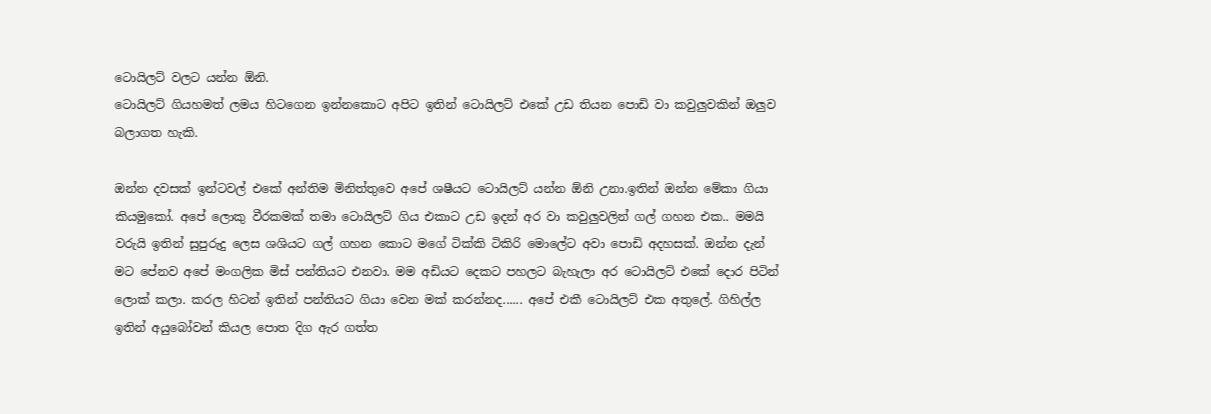ටොයිලට් වලට යන්න ඕනි.
ටොයිලට් ගියහමත් ලමය හිටගෙන ඉන්නකොට අපිට ඉතින් ටොයිලට් එකේ උඩ තියන පොඩි වා කවුලුවකින් ඔලුව බලාගත හැකි.

ඔන්න දවසක් ඉන්ටවල් එකේ අන්තිම මිනිත්තුවෙ අපේ ශෂීයට ටොයිලට් යන්න ඕනි උනා.ඉතින් ඔන්න මේකා ගියා කියමුකෝ. අපේ ලොකු වීරකමක් තමා ටොයිලට් ගිය එකාට උඩ ඉදන් අර වා කවුලුවලින් ගල් ගහන එක.. මමයි වරුයි ඉතින් සුපුරුදු ලෙස ශශියට ගල් ගහන කොට මගේ ටික්කි ටිකිරි මොලේට අවා පොඩි අදහසක්. ඔන්න දැන් මට පේනව අපේ මංගලික මිස් පන්තියට එනවා. මම අඩියට දෙකට පහලට බැහැලා අර ටොයිලට් එකේ දොර පිටින් ලොක් කලා. කරල හිටන් ඉතින් පන්තියට ගියා වෙන මක් කරන්නද...... අපේ එකී ටොයිලට් එක අතුලේ. ගිහිල්ල ඉතින් අයුබෝවන් කියල පොත දිග ඇර ගත්ත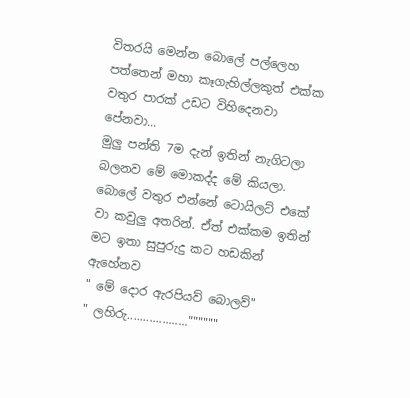විතරයි මෙන්න බොලේ පල්ලෙහ පත්තෙන් මහා කෑගැහිල්ලකුත් එක්ක වතුර පාරක් උඩට විහිදෙනවා පේනවා...
මුලු පන්ති 7ම දැන් ඉතින් නැගිටලා බලනව මේ මොකද්ද මේ කියලා. බොලේ වතුර එන්නේ ටොයිලට් එකේ වා කවුලු අතරින්. ඒත් එක්කම ඉතින් මට ඉතා සුපුරුදු කට හඩකින් ඇහේනව
" මේ දොර ඇරපියව් බොලව්"
" ලහිරු...................""""""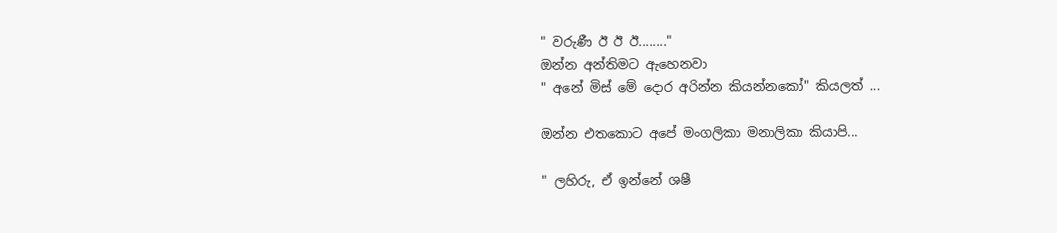" වරුණී ඊ ඊ ඊ........"
ඔන්න අන්තිමට ඇහෙනවා
" අනේ මිස් මේ දොර අරින්න කියන්නකෝ" කියලත් ...

ඔන්න එතකොට අපේ මංගලිකා මනාලිකා කියාපි...

" ලහිරු, ඒ ඉන්නේ ශෂී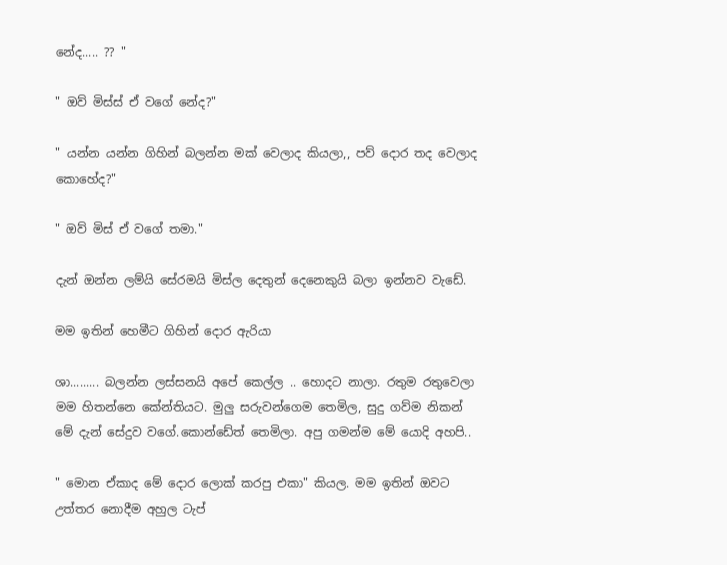නේද..... ?? "

" ඔව් මිස්ස් ඒ වගේ නේද?"

" යන්න යන්න ගිහින් බලන්න මක් වෙලාද කියලා,, පව් දොර තද වෙලාද කොහේද?"

" ඔව් මිස් ඒ වගේ තමා."

දැන් ඔන්න ලම්යි සේරමයි මිස්ල දෙතුන් දෙනෙකුයි බලා ඉන්නව වැඩේ.

මම ඉතින් හෙමීට ගිහින් දොර ඇරියා

ශා......... බලන්න ලස්සනයි අපේ කෙල්ල .. හොදට නාලා. රතුම රතුවෙලා මම හිතන්නෙ කේන්තියට. මුලු සරුවන්ගෙම තෙමිල, සුදු ගව්ම නිකන් මේ දැන් සේදුව වගේ.කොන්ඩේත් තෙමිලා. අපු ගමන්ම මේ යොදි අහපි..

" මොන ඒකාද මේ දොර ලොක් කරපු එකා" කියල. මම ඉතින් ඔවට උත්තර නොදීම අහුල ටැප්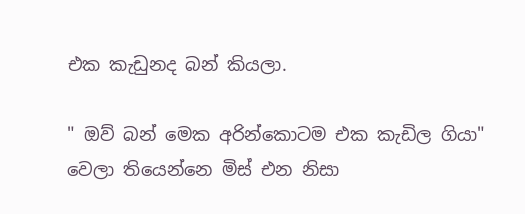එක කැඩුනද බන් කියලා.

" ඔව් බන් මෙක අරින්කොටම එක කැඩිල ගියා"
වෙලා තියෙන්නෙ මිස් එන නිසා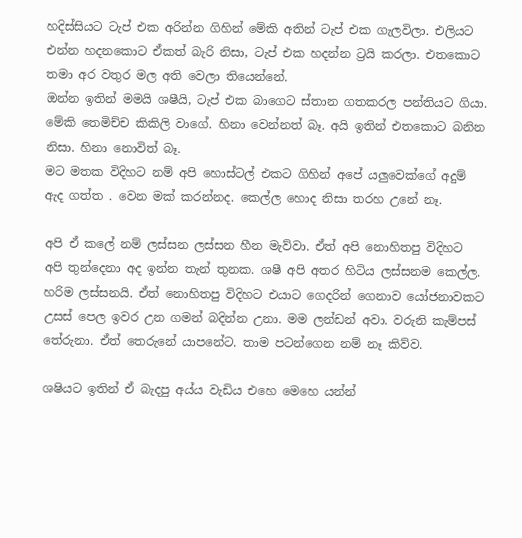හදිස්සියට ටැප් එක අරින්න ගිහින් මේකි අතින් ටැප් එක ගැලවිලා. එලියට එන්න හදනකොට ඒකත් බැරි නිසා, ටැප් එක හදන්න ට්‍රයි කරලා. එතකොට තමා අර වතුර මල අති වෙලා තියෙන්නේ.
ඔන්න ඉතින් මමයි ශෂීයි, ටැප් එක බාගෙට ස්තාන ගතකරල පන්තියට ගියා. මේකි තෙමිච්ච කිකිලි වාගේ. හිනා වෙන්නත් බෑ. අයි ඉතින් එතකොට බනින නිසා. හිනා නොවිත් බෑ.
මට මතක විදිහට නම් අපි හොස්ටල් එකට ගිහින් අපේ යලුවෙක්ගේ අදුම් ඇද ගත්ත . වෙන මක් කරන්නද. කෙල්ල හොද නිසා තරහ උනේ නෑ.

අපි ඒ කලේ නම් ලස්සන ලස්සන හීන මැව්වා. ඒත් අපි නොහිතපු විදිහට අපි තුන්දෙනා අද ඉන්න තැන් තුනක. ශෂී අපි අතර හිටිය ලස්සනම කෙල්ල. හරිම ලස්සනයි. ඒත් නොහිතපු විදිහට එයාට ගෙදරින් ගෙනාව යෝජනාවකට උසස් පෙල ඉවර උන ගමන් බදින්න උනා. මම ලන්ඩන් අවා. වරුනි කැම්පස් තේරුනා. ඒත් තෙරුනේ යාපනේට. තාම පටන්ගෙන නම් නෑ කිව්ව.

ශෂියට ඉතින් ඒ බැදපු අය්ය වැඩිය එහෙ මෙහෙ යන්න්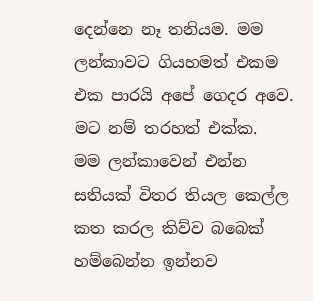දෙන්නෙ නෑ තනියම. මම ලන්කාවට ගියහමත් එකම එක පාරයි අපේ ගෙදර අවෙ. මට නම් තරහත් එක්ක.
මම ලන්කාවෙන් එන්න සතියක් විතර තියල කෙල්ල කත කරල කිව්ව බබෙක් හම්බෙන්න ඉන්නව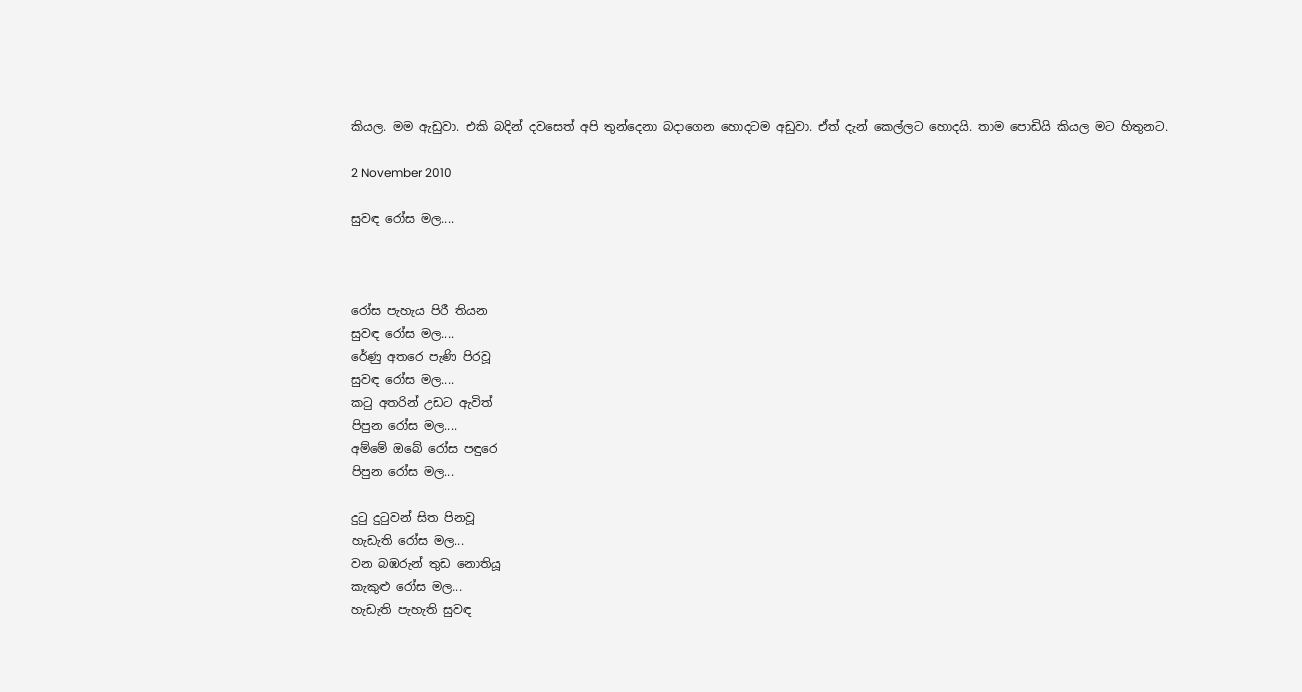කියල. මම ඇඩුවා. එකි බදින් දවසෙත් අපි තුන්දෙනා බදාගෙන හොදටම අඩුවා. ඒත් දැන් කෙල්ලට හොදයි. තාම පොඩියි කියල මට හිතුනට.

2 November 2010

සුවඳ රෝස මල....



රෝස පැහැය පිරී තියන
සුවඳ රෝස මල....
රේණු අතරෙ පැණි පිරවූ
සුවඳ රෝස මල....
කටු අතරින් උඩට ඇවිත්
පිපුන රෝස මල....
අම්මේ ඔබේ රෝස පඳුරෙ
පිපුන රෝස මල...

දුටු දුටුවන් සිත පිනවූ
හැඩැති රෝස මල...
වන බඹරුන් තුඩ නොතියූ
කැකුළු රෝස මල...
හැඩැති පැහැති සුවඳ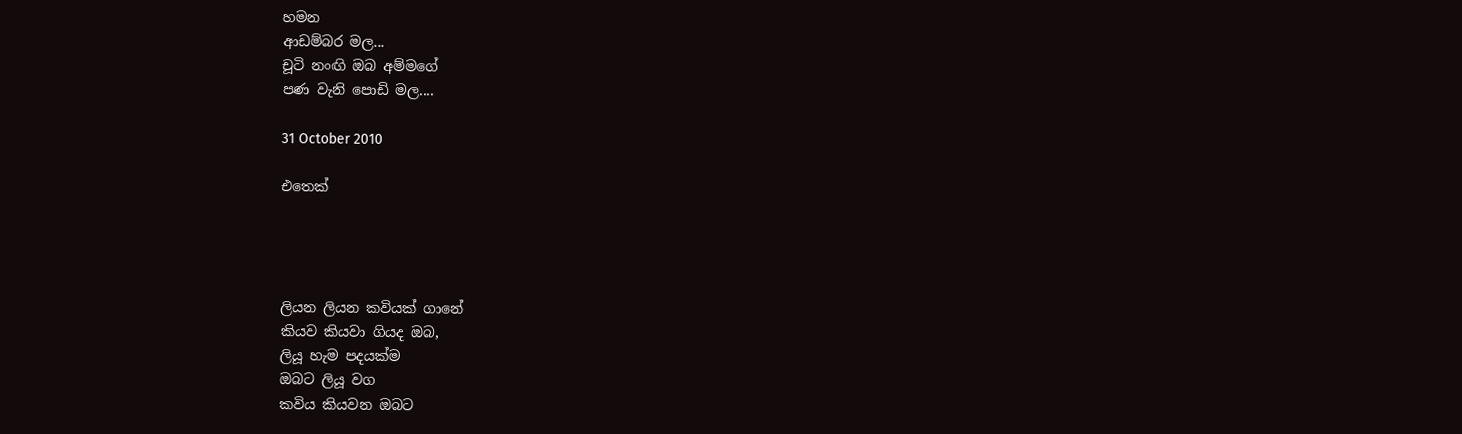හමන
ආඩම්බර මල...
චූටි නංඟි ඔබ අම්මගේ
පණ වැනි පොඩි මල....

31 October 2010

එතෙක්




ලියන ලියන කවියක් ගානේ
කියව කියවා ගියද ඔබ,
ලියූ හැම පදයක්ම
ඔබට ලියූ වග
කවිය කියවන ඔබට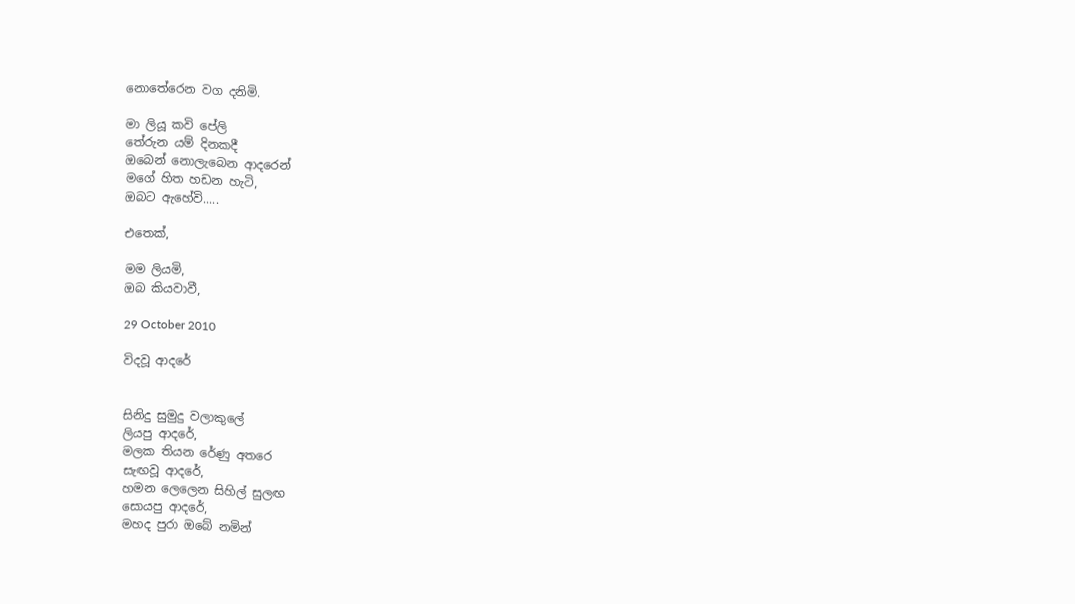නොතේරෙන වග දනිමි.

මා ලියූ කවි පේලි
තේරුන යම් දිනකදී
ඔබෙන් නොලැබෙන ආදරෙන්
මගේ හිත හඩන හැටි,
ඔබට ඇහේවි.....

එතෙක්,

මම ලියමි,
ඔබ කියවාවී,

29 October 2010

විදවූ ආදරේ


සිනිදු සුමුදු වලාකුලේ
ලියපු ආදරේ,
මලක තියන රේණු අතරෙ
සැඟවූ ආදරේ,
හමන ලෙලෙන සිහිල් සුලඟ
සොයපු ආදරේ,
මහද පුරා ඔබේ නමින්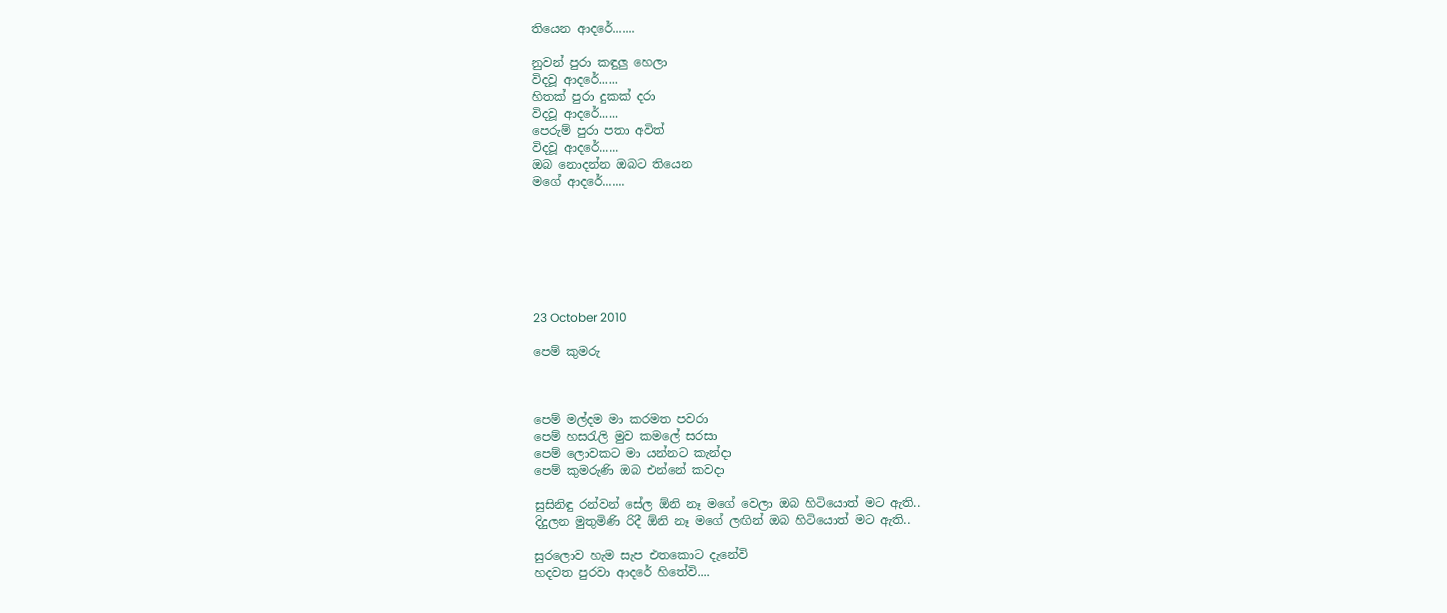තියෙන ආදරේ.......

නුවන් පුරා කඳුලු හෙලා
විදවූ ආදරේ......
හිතක් පුරා දුකක් දරා
විදවූ ආදරේ......
පෙරුම් පුරා පතා අවිත්
විදවූ ආදරේ......
ඔබ නොදන්න ඔබට තියෙන
මගේ ආදරේ.......







23 October 2010

පෙම් කුමරු



පෙම් මල්දම මා කරමත පවරා
පෙම් හසරැලි මුව කමලේ සරසා
පෙම් ලොවකට මා යන්නට කැන්දා
පෙම් කුමරුණි ඔබ එන්නේ කවදා

සුසිනිඳු රන්වන් සේල ඕනි නෑ මගේ වෙලා ඔබ හිටියොත් මට ඇති..
දිදුලන මුතුමිණි රිදී ඕනි නෑ මගේ ලඟින් ඔබ හිටියොත් මට ඇති..

සුරලොව හැම සැප එතකොට දැනේවි
හදවත පුරවා ආදරේ හිතේවි....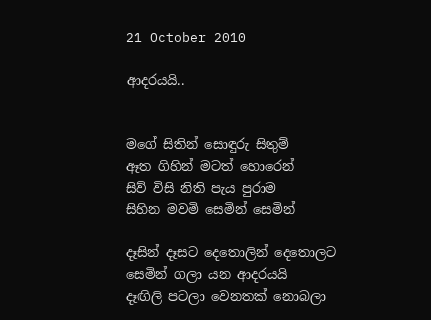21 October 2010

ආදරයයි..


මගේ සිතින් සොඳුරු සිතුම්
ඈත ගිහින් මටත් හොරෙන්
සිව් විසි නිති පැය පුරාම
සිහින මවමි සෙමින් සෙමින්

දෑසින් දෑසට දෙතොලින් දෙතොලට
සෙමින් ගලා යන ආදරයයි
දෑඟිලි පටලා වෙනතක් නොබලා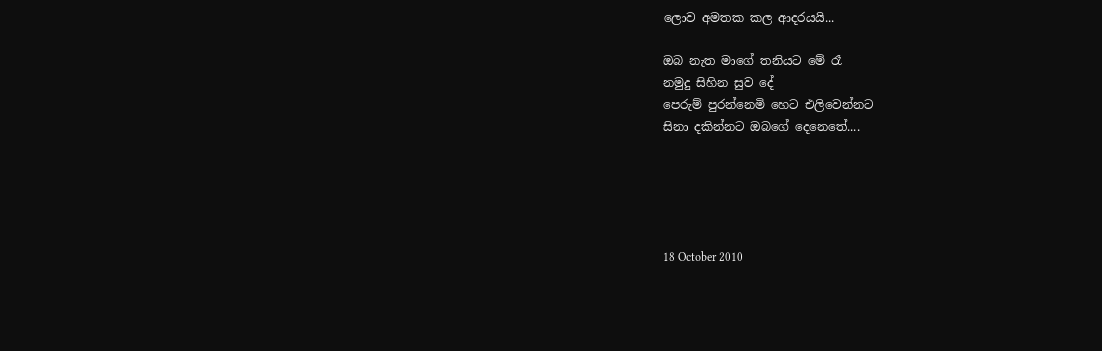ලොව අමතක කල ආදරයයි...

ඔබ නැත මාගේ තනියට මේ රෑ
නමුදු සිහින සුව දේ
පෙරුම් පුරන්නෙමි හෙට එලිවෙන්නට
සිනා දකින්නට ඔබගේ දෙනෙතේ....





18 October 2010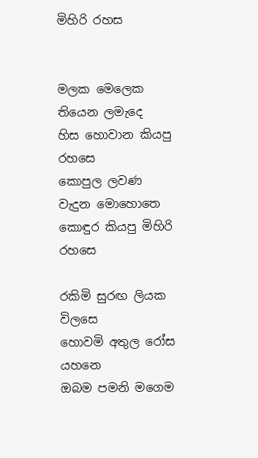මිහිරි රහස


මලක මෙලෙක තියෙන ලමැදෙ
හිස හොවාන කියපු රහසෙ
කොපුල ලවණ වැදුන මොහොතෙ
කොඳුර කියපු මිහිරි රහසෙ

රකිමි සුරඟ ලියක විලසෙ
හොවමි අතුල රෝස යහනෙ
ඔබම පමනි මගෙම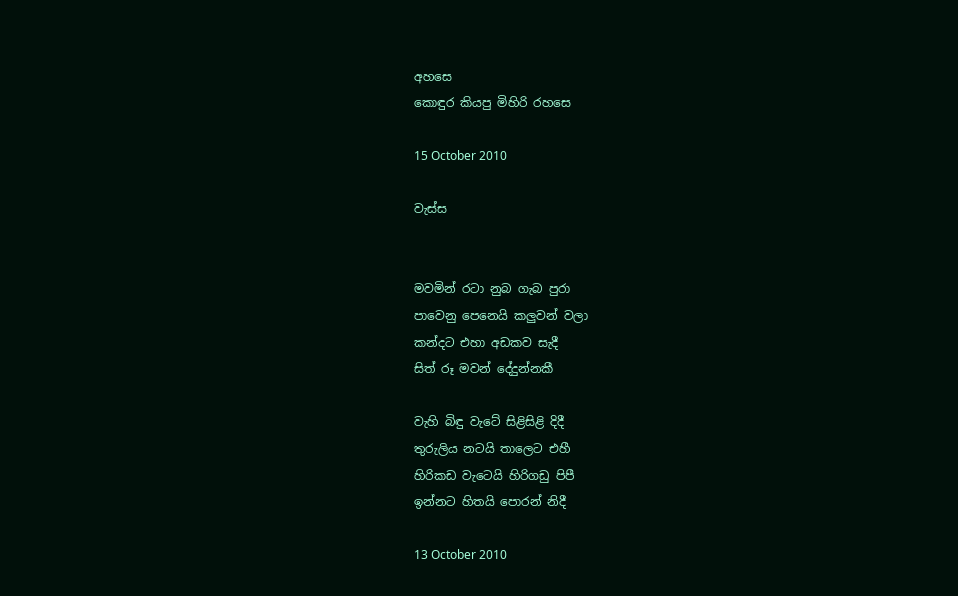අහසෙ
කොඳුර කියපු මිහිරි රහසෙ

15 October 2010

වැස්ස


මවමින් රටා නුබ ගැබ පුරා
පාවෙනු පෙනෙයි කලුවන් වලා
කන්දට එහා අඩකව සැදී
සිත් රූ මවන් දේදුන්නකී

වැහි බිඳු වැටේ සිළිසිළි දිදී
තුරුලිය නටයි තාලෙට එහී
හිරිකඩ වැටෙයි හිරිගඩු පිපී
ඉන්නට හිතයි පොරන් නිදී

13 October 2010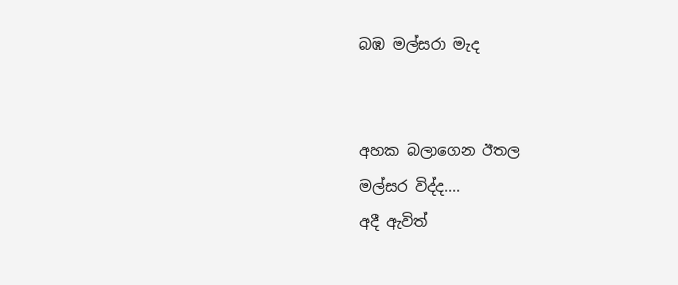බඹ මල්සරා මැද


අහක බලාගෙන ඊතල
මල්සර විද්ද....
අදී ඇවිත්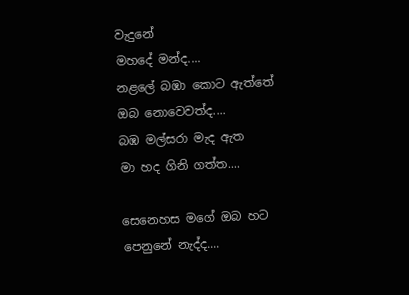වැදුනේ
මහදේ මන්ද....
නළලේ බඹා කොට ඇත්තේ
ඔබ නොවෙවත්ද....
බඹ මල්සරා මැද ඇත
මා හද ගිනි ගත්ත....

සෙනෙහස මගේ ඔබ හට
පෙනුනේ නැද්ද....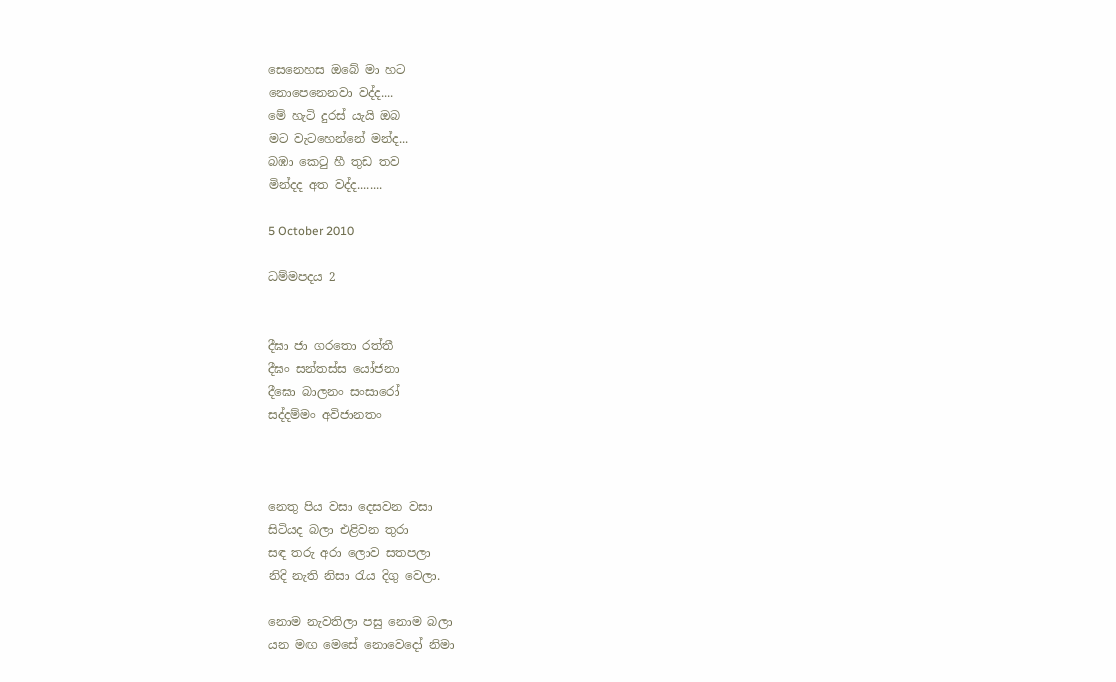සෙනෙහස ඔබේ මා හට
නොපෙනෙනවා වද්ද....
මේ හැටි දුරස් යැයි ඔබ
මට වැටහෙන්නේ මන්ද...
බඹා කෙටු හී තුඩ තව
මින්දද අත වද්ද........

5 October 2010

ධම්මපදය 2


දීඝා ජා ගරතො රත්තී
දීඝං සන්තස්ස යෝජනා
දීඝො බාලනං සංසාරෝ
සද්දම්මං අවිජානතං



නෙතු පිය වසා දෙසවන වසා
සිටියද බලා එළිවන තුරා
සඳ තරු අරා ලොව සතපලා
නිදි නැති නිසා රැය දිගු වෙලා.

නොම නැවතිලා පසු නොම බලා
යන මඟ මෙසේ නොවෙදෝ නිමා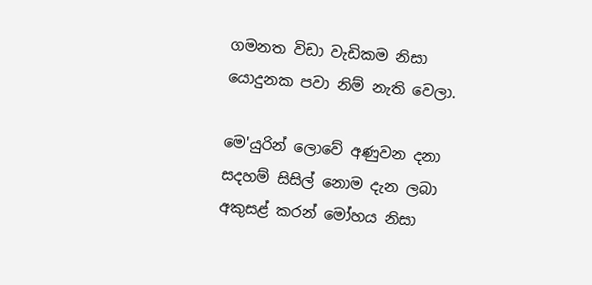ගමනත විඩා වැඩිකම නිසා
යොදුනක පවා නිම් නැති වෙලා.

මෙ'යුරින් ලොවේ අණුවන දනා
සදහම් සිසිල් නොම දැන ලබා
අකුසළ් කරන් මෝහය නිසා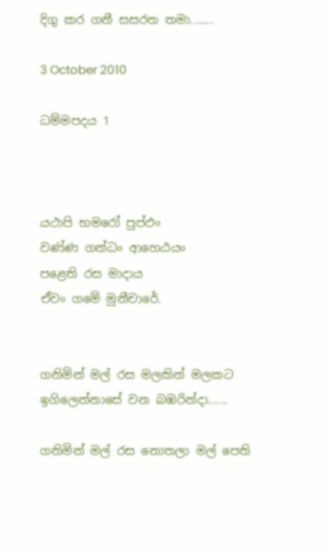දිගු කර ගනී සසරත තමා.......

3 October 2010

ධම්මපදය 1



යථාපි භමරෝ පුප්ඵං
වණ්ණ ගන්ධං ආහෙඨයං
පළෙති රස මාදාය
ඒවං ගමේ මුනීචාරේ.


ගනිමින් මල් රස මලකින් මලකට
ඉගිලෙන්නාසේ වන බඹරින්දා......

ගනිමින් මල් රස නොතලා මල් පෙති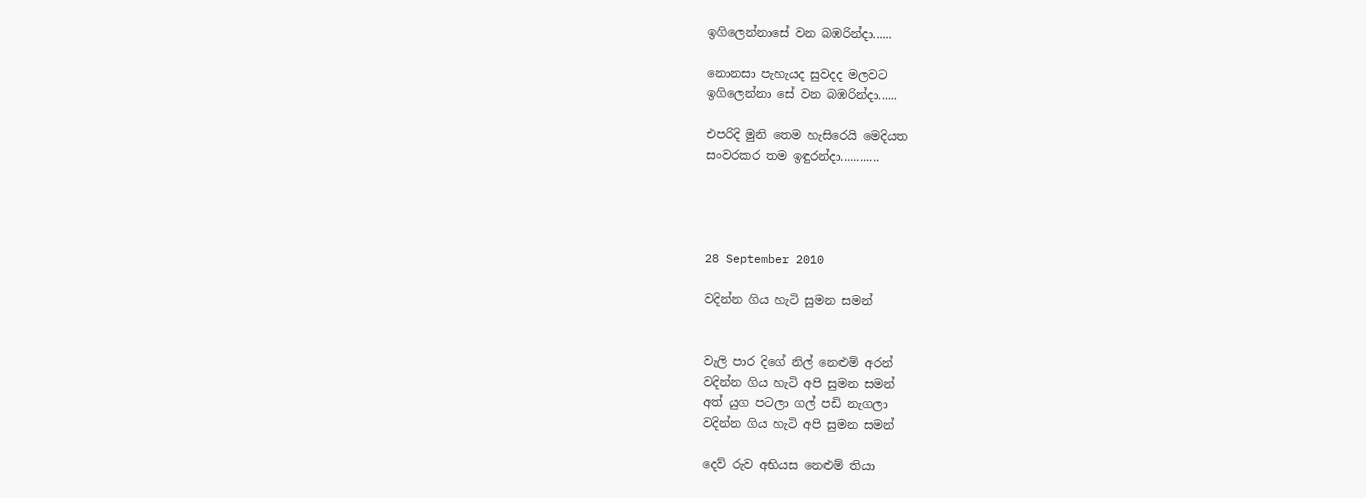ඉගිලෙන්නාසේ වන බඹරින්දා......

නොනසා පැහැයද සුවදද මලවට
ඉගිලෙන්නා සේ වන බඹරින්දා......

එපරිදි මුනි තෙම හැසිරෙයි මෙදියත
සංවරකර තම ඉඳුරන්දා............




28 September 2010

වදින්න ගිය හැටි සුමන සමන්


වැලි පාර දිගේ නිල් නෙළුම් අරන්
වදින්න ගිය හැටි අපි සුමන සමන්
අත් යුග පටලා ගල් පඩි නැගලා
වදින්න ගිය හැටි අපි සුමන සමන්

දෙව් රුව අභියස නෙළුම් තියා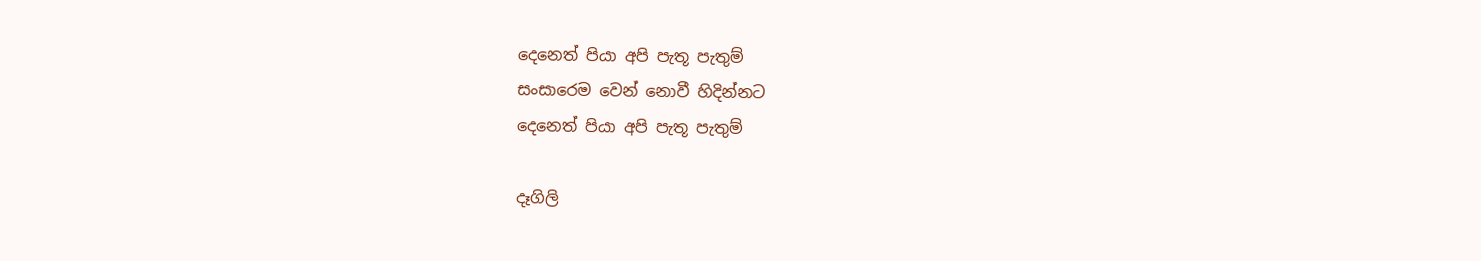දෙනෙත් පියා අපි පැතූ පැතුම්
සංසාරෙම වෙන් නොවී හිදින්නට
දෙනෙත් පියා අපි පැතූ පැතුම්

දෑගිලි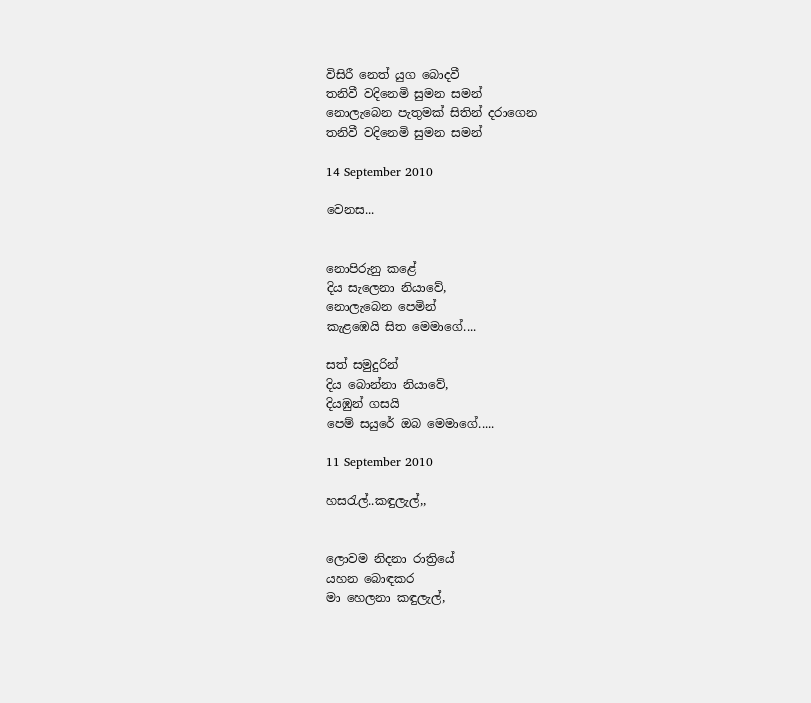විසිරී නෙත් යුග බොදවී
තනිවී වදිනෙමි සුමන සමන්
නොලැබෙන පැතුමක් සිතින් දරාගෙන
තනිවී වදිනෙමි සුමන සමන්

14 September 2010

වෙනස...


නොපිරුනු කළේ
දිය සැලෙනා නියාවේ,
නොලැබෙන පෙමින්
කැළඹෙයි සිත මෙමාගේ....

සත් සමුදුරින්
දිය බොන්නා නියාවේ,
දියඹුන් ගසයි
පෙම් සයුරේ ඔබ මෙමාගේ.....

11 September 2010

හසරැල්..කඳුලැල්,,


ලොවම නිදනා රාත්‍රියේ
යහන බොඳකර
මා හෙලනා කඳුලැල්,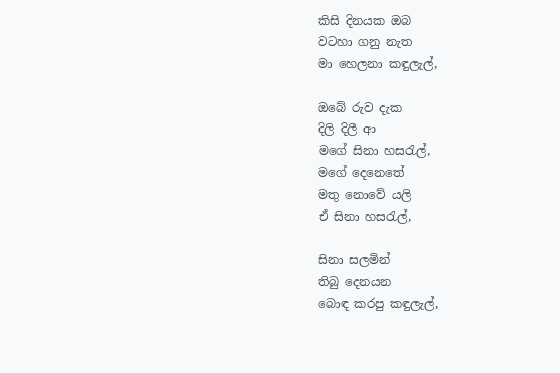කිසි දිනයක ඔබ
වටහා ගනු නැත
මා හෙලනා කඳුලැල්,

ඔබේ රුව දැක
දිලි දිලී ආ
මගේ සිනා හසරැල්,
මගේ දෙනෙතේ
මතු නොවේ යලි
ඒ සිනා හසරැල්,

සිනා සලමින්
තිබු දෙනයන
බොඳ කරපු කඳුලැල්,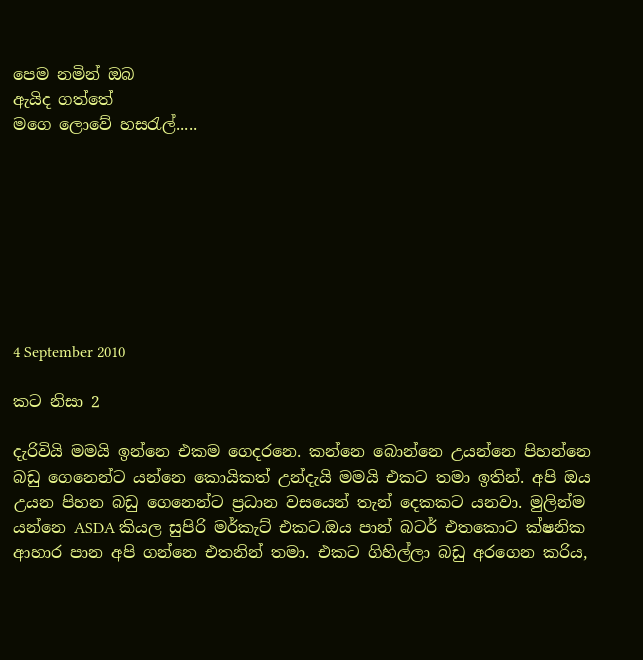පෙම නමින් ඔබ
ඇයිද ගත්තේ
මගෙ ලොවේ හසරැල්.....








4 September 2010

කට නිසා 2

දැරිවියි මමයි ඉන්නෙ එකම ගෙදරනෙ. කන්නෙ බොන්නෙ උයන්නෙ පිහන්නෙ බඩු ගෙනෙන්ට යන්නෙ කොයිකත් උන්දැයි මමයි එකට තමා ඉතින්. අපි ඔය උයන පිහන බඩු ගෙනෙන්ට ප්‍රධාන වසයෙන් තැන් දෙකකට යනවා. මුලින්ම යන්නෙ ASDA කියල සුපිරි මර්කැට් එකට.ඔය පාන් බටර් එතකොට ක්ෂනික ආහාර පාන අපි ගන්නෙ එතනින් තමා. එකට ගිහිල්ලා බඩු අරගෙන කරිය,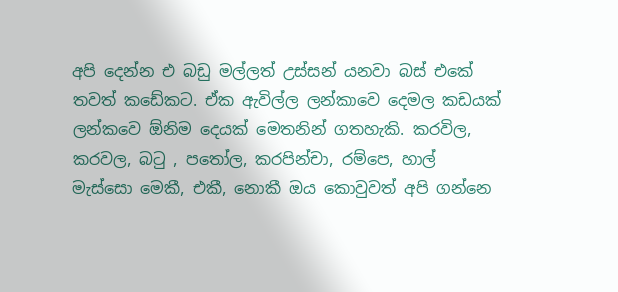අපි දෙන්න එ බඩු මල්ලත් උස්සන් යනවා බස් එකේ තවත් කඩේකට. ඒක ඇවිල්ල ලන්කාවෙ දෙමල කඩයක් ලන්කවෙ ඕනිම දෙයක් මෙතනින් ගතහැකි. කරවිල, කරවල, බටු , පතෝල, කරපින්චා, රම්පෙ, හාල් මැස්සො මෙකී, එකී, නොකී ඔය කොවුවත් අපි ගන්නෙ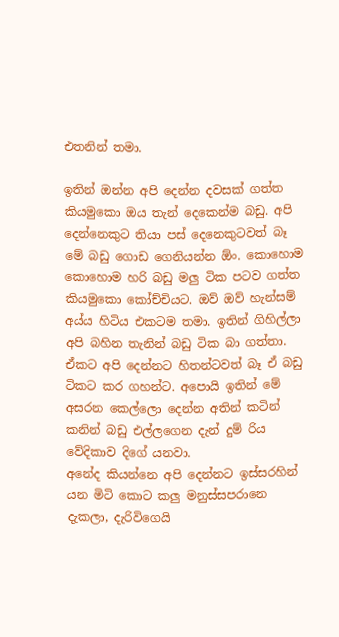එතනින් තමා.

ඉතින් ඔන්න අපි දෙන්න දවසක් ගත්ත කියමුකො ඔය තැන් දෙකෙන්ම බඩු. අපි දෙන්නෙකුට තියා පස් දෙනෙකුටවත් බෑ මේ බඩු ගොඩ ගෙනියන්න ඕං. කොහොම කොහොම හරි බඩු මලු ටික පටව ගත්ත කියමුකො කෝච්චියට. ඔව් ඔව් හැන්සම් අය්ය හිටිය එකටම තමා. ඉතින් ගිහිල්ලා අපි බහින තැනින් බඩු ටික බා ගත්තා. ඒකට අපි දෙන්නට හිතන්ටවත් බෑ ඒ බඩු ටිකට කර ගහන්ට. අපොයි ඉතින් මේ අසරන කෙල්ලො දෙන්න අතින් කටින් කනින් බඩු එල්ලගෙන දැන් දුම් රිය වේදිකාව දිගේ යනවා.
අනේද කියන්නෙ අපි දෙන්නට ඉස්සරහින් යන මිටි කොට කලු මනුස්සපරානෙ දැකලා, දැරිවිගෙයි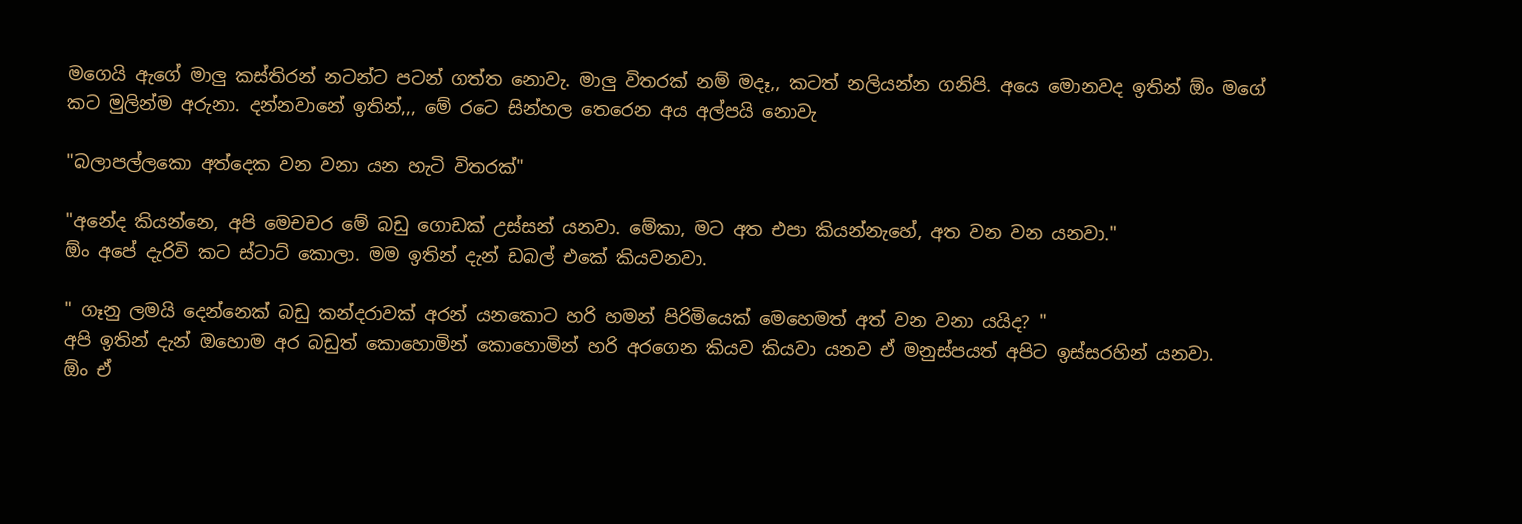මගෙයි ඇගේ මාලු කස්තිරන් නටන්ට පටන් ගත්ත නොවැ. මාලු විතරක් නම් මදෑ,, කටත් නලියන්න ගනිපි. අයෙ මොනවද ඉතින් ඕං මගේ කට මුලින්ම අරුනා. දන්නවානේ ඉතින්,,, මේ රටෙ සින්හල තෙරෙන අය අල්පයි නොවැ

"බලාපල්ලකො අත්දෙක වන වනා යන හැටි විතරක්"

"අනේද කියන්නෙ, අපි මෙචචර මේ බඩු ගොඩක් උස්සන් යනවා. මේකා, මට අත එපා කියන්නැහේ, අත වන වන යනවා."
ඕං අපේ දැරිවි කට ස්ටාට් කොලා. මම ඉතින් දැන් ඩබල් එකේ කියවනවා.

" ගෑනු ලමයි දෙන්නෙක් බඩු කන්දරාවක් අරන් යනකොට හරි හමන් පිරිමියෙක් මෙහෙමත් අත් වන වනා යයිද? "
අපි ඉතින් දැන් ඔහොම අර බඩුත් කොහොමින් කොහොමින් හරි අරගෙන කියව කියවා යනව ඒ මනුස්පයත් අපිට ඉස්සරහින් යනවා.
ඕං ඒ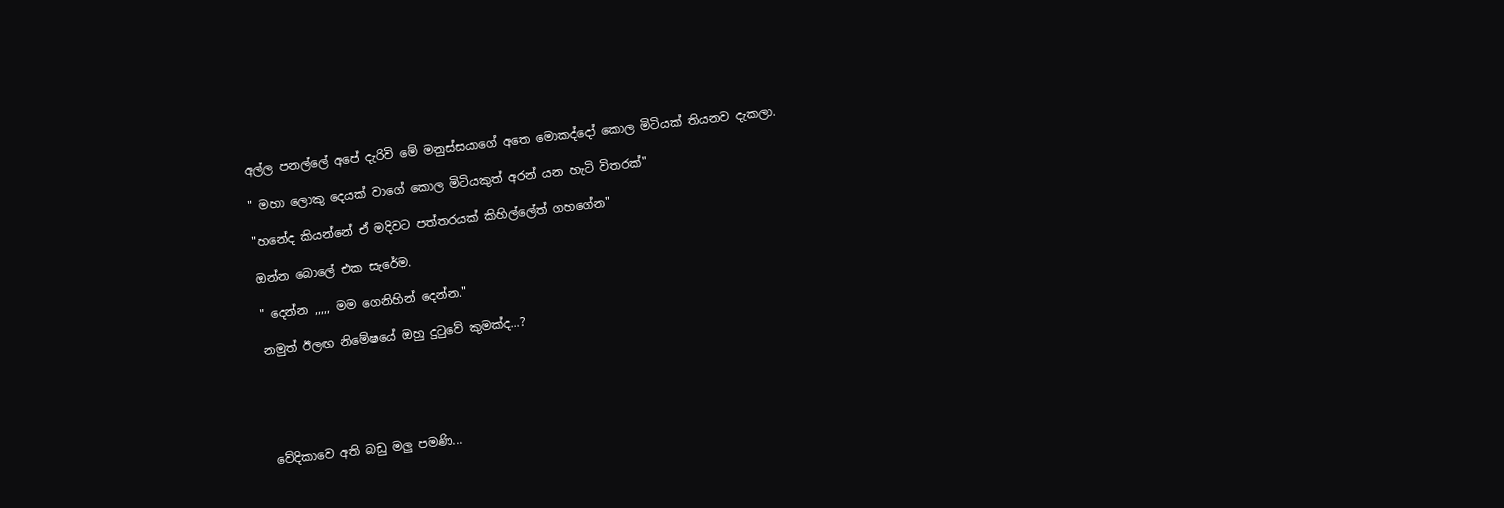අල්ල පනල්ලේ අපේ දැරිවි මේ මනුස්සයාගේ අතෙ මොකද්දෝ කොල මිටියක් තියනව දැකලා.

" මහා ලොකු දෙයක් වාගේ කොල මිටියකුත් අරන් යන හැටි විතරක්"

"හනේද කියන්නේ ඒ මදිවට පත්තරයක් කිහිල්ලේත් ගහගේන"

ඔන්න බොලේ එක සැරේම.

" දෙන්න ,,,,, මම ගෙනිහින් දෙන්න."

නමුත් ඊලඟ නිමේෂයේ ඔහු දුටුවේ කුමක්ද...?





වේදිකාවෙ අති බඩු මලු පමණි...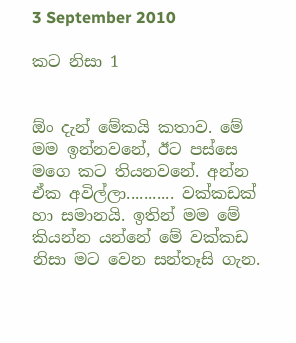3 September 2010

කට නිසා 1


ඕං දැන් මේකයි කතාව. මේ මම ඉන්නවනේ, ඊට පස්සෙ මගෙ කට තියනවනේ. අන්න ඒක අවිල්ලා........... වක්කඩක් හා සමානයි. ඉතින් මම මේ කියන්න යන්නේ මේ වක්කඩ නිසා මට වෙන සන්තෑසි ගැන.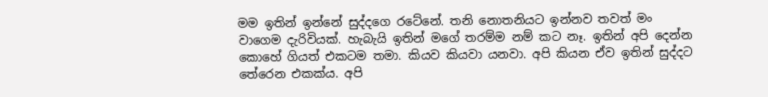මම ඉතින් ඉන්නේ සුද්දගෙ රටේනේ. තනි නොතනියට ඉන්නව තවත් මං වාගෙම දැරිවියක්. හැබැයි ඉතින් මගේ තරම්ම නම් කට නෑ. ඉතින් අපි දෙන්න කොහේ ගියත් එකටම තමා. කියව කියවා යනවා. අපි කියන ඒව ඉතින් සුද්දට තේරෙන එකක්ය. අපි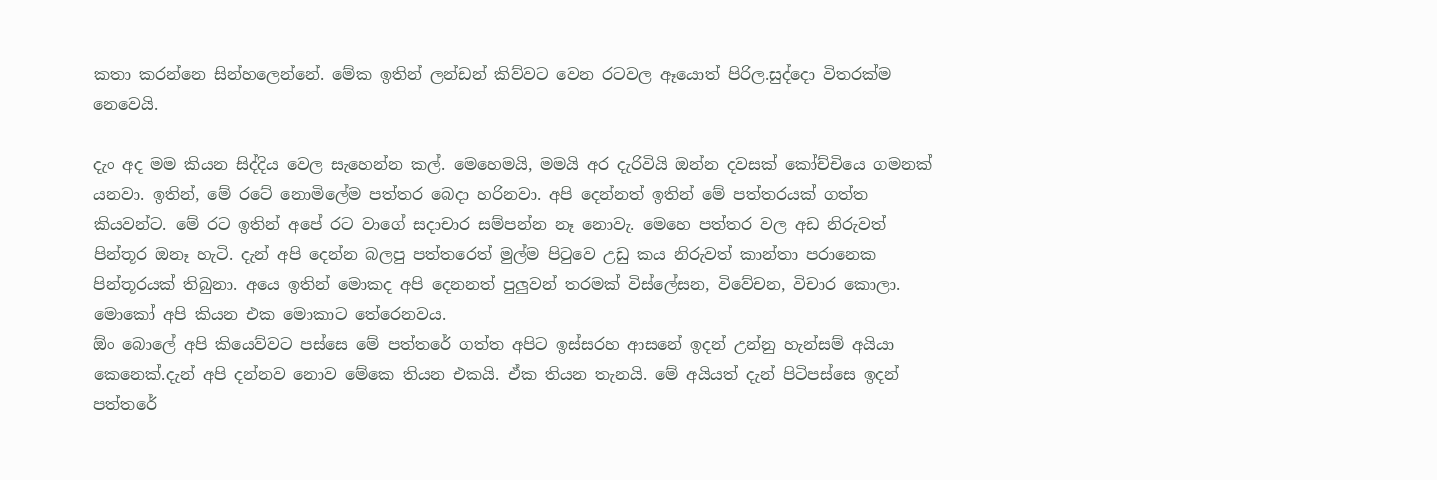කතා කරන්නෙ සින්හලෙන්නේ. මේක ඉතින් ලන්ඩන් කිව්වට වෙන රටවල ඈයොත් පිරිල.සුද්දො විතරක්ම නෙවෙයි.

දැං අද මම කියන සිද්දිය වෙල සැහෙන්න කල්. මෙහෙමයි, මමයි අර දැරිවියි ඔන්න දවසක් කෝච්චියෙ ගමනක් යනවා. ඉතින්, මේ රටේ නොමිලේම පත්තර බෙදා හරිනවා. අපි දෙන්නත් ඉතින් මේ පත්තරයක් ගත්ත කියවන්ට. මේ රට ඉතින් අපේ රට වාගේ සදාචාර සම්පන්න නෑ නොවැ. මෙහෙ පත්තර වල අඩ නිරුවත් පින්තූර ඔනෑ හැටි. දැන් අපි දෙන්න බලපු පත්තරෙත් මුල්ම පිටුවෙ උඩු කය නිරුවත් කාන්තා පරානෙක පින්තූරයක් තිබුනා. අයෙ ඉතින් මොකද අපි දෙනනත් පුලුවන් තරමක් විස්ලේසන, විවේචන, විචාර කොලා. මොකෝ අපි කියන එක මොකාට තේරෙනවය.
ඕං බොලේ අපි කියෙව්වට පස්සෙ මේ පත්තරේ ගත්ත අපිට ඉස්සරහ ආසනේ ඉදන් උන්නු හැන්සම් අයියා කෙනෙක්.දැන් අපි දන්නව නොව මේකෙ තියන එකයි. ඒක තියන තැනයි. මේ අයියත් දැන් පිටිපස්සෙ ඉදන් පත්තරේ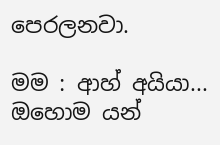පෙරලනවා.

මම : ආහ් අයියා... ඔහොම යන්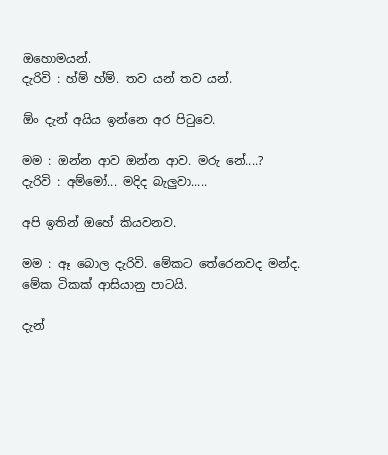ඔහොමයන්.
දැරිවි : හ්ම් හ්ම්. තව යන් තව යන්.

ඕං දැන් අයිය ඉන්නෙ අර පිටුවෙ.

මම : ඔන්න ආව ඔන්න ආව. මරු නේ....?
දැරිවි : අම්මෝ... මදිද බැලුවා.....

අපි ඉතින් ඔහේ කියවනව.

මම : ඈ බොල දැරිවි. මේකට තේරෙනවද මන්ද. මේක ටිකක් ආසියානු පාටයි.

දැන්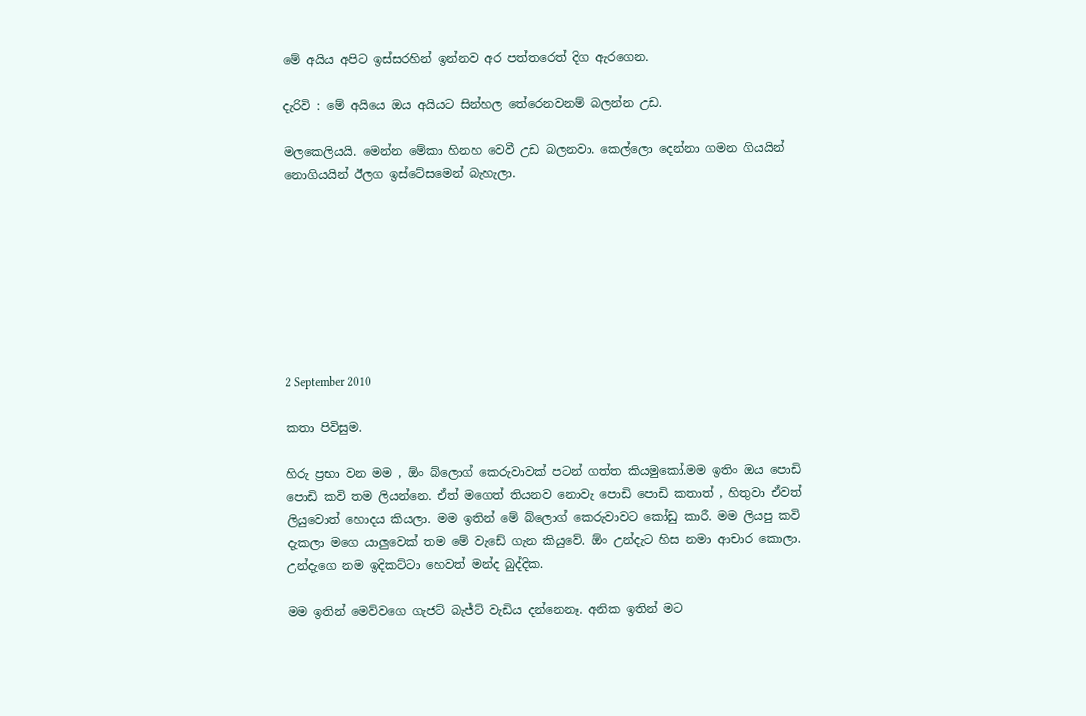මේ අයිය අපිට ඉස්සරහින් ඉන්නව අර පත්තරෙත් දිග ඇරගෙන.

දැරිවි : මේ අයියෙ ඔය අයියට සින්හල තේරෙනවනම් බලන්න උඩ.

මලකෙලියයි. මෙන්න මේකා හිනහ වෙවී උඩ බලනවා. කෙල්ලො දෙන්නා ගමන ගියයින් නොගියයින් ඊලග ඉස්ටේසමෙන් බැහැලා.








2 September 2010

කතා පිවිසුම.

හිරු ප්‍රභා වන මම , ඕං බ්ලොග් කෙරුවාවක් පටන් ගත්ත කියමුකෝ.මම ඉතිං ඔය පොඩි පොඩි කවි තම ලියන්නෙ. ඒත් මගෙත් තියනව නොවැ පොඩි පොඩි කතාත් , හිතුවා ඒවත් ලියුවොත් හොදය කියලා. මම ඉතින් මේ බ්ලොග් කෙරුවාවට කෝඩු කාරී. මම ලියපු කවි දැකලා මගෙ යාලුවෙක් තම මේ වැඩේ ගැන කියුවේ. ඕං උන්දැට හිස නමා ආචාර කොලා. උන්දැගෙ නම ඉදිකට්ටා හෙවත් මන්ද බුද්දික.

මම ඉතින් මෙව්වගෙ ගැජට් බැජ්ට් වැඩිය දන්නෙනෑ. අනික ඉතින් මට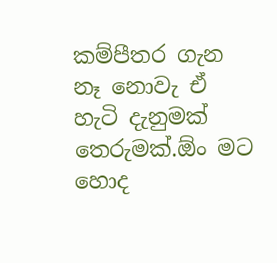කම්පීතර ගැන නෑ නොවැ ඒ හැටි දැනුමක් තෙරුමක්.ඕං මට හොද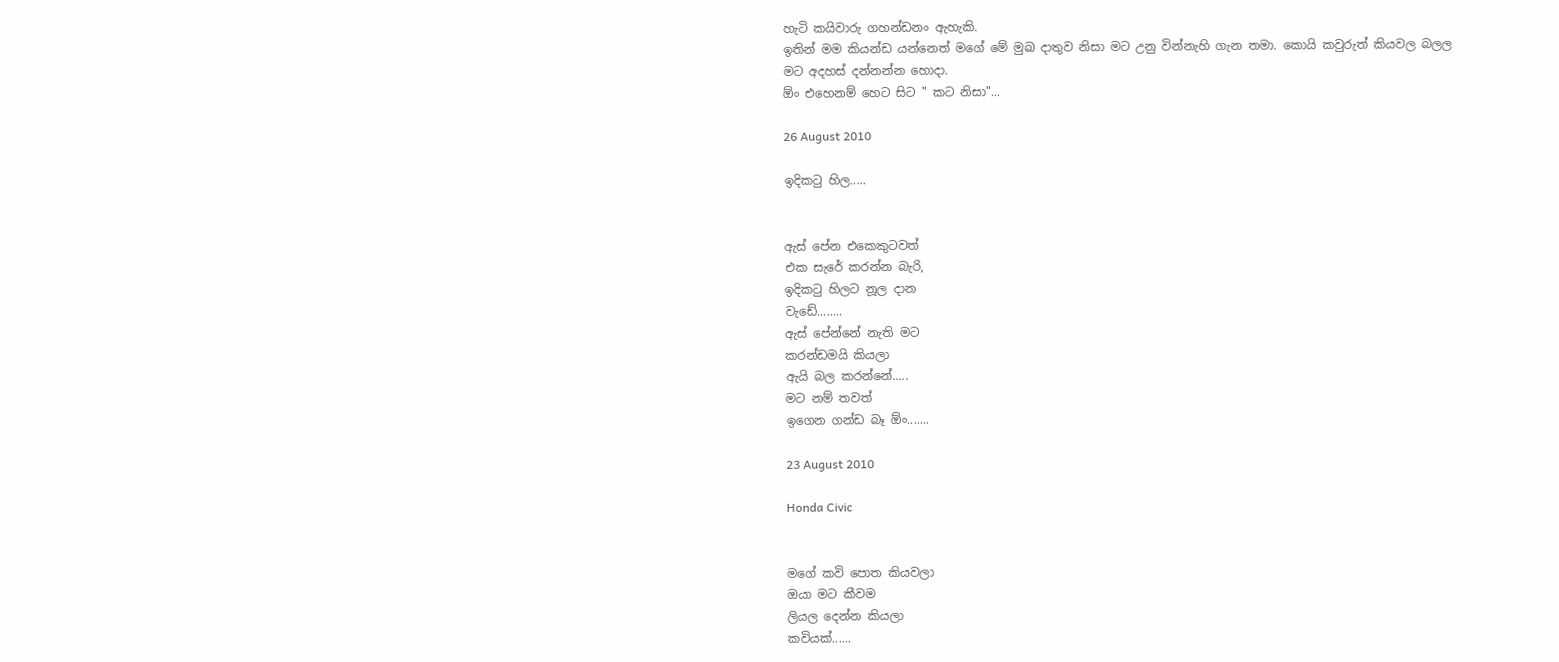හැටි කයිවාරු ගහන්ඩනං ඇහැකි.
ඉතින් මම කියන්ඩ යන්නෙත් මගේ මේ මුඛ දාතුව නිසා මට උනු වින්නැහි ගැන තමා. කොයි කවුරුත් කියවල බලල මට අදහස් දන්නන්න හොදා.
ඕං එහෙනම් හෙට සිට " කට නිසා"...

26 August 2010

ඉදිකටු හිල.....


ඇස් පේන එකෙකුටවත්
එක සැරේ කරන්න බැරි,
ඉදිකටු හිලට නූල දාන
වැඩේ........
ඇස් පේන්නේ නැති මට
කරන්ඩමයි කියලා
ඇයි බල කරන්නේ.....
මට නම් තවත්
ඉගෙන ගන්ඩ බෑ ඕං.......

23 August 2010

Honda Civic


මගේ කවි පොත කියවලා
ඔයා මට කීවම
ලියල දෙන්න කියලා
කවියක්......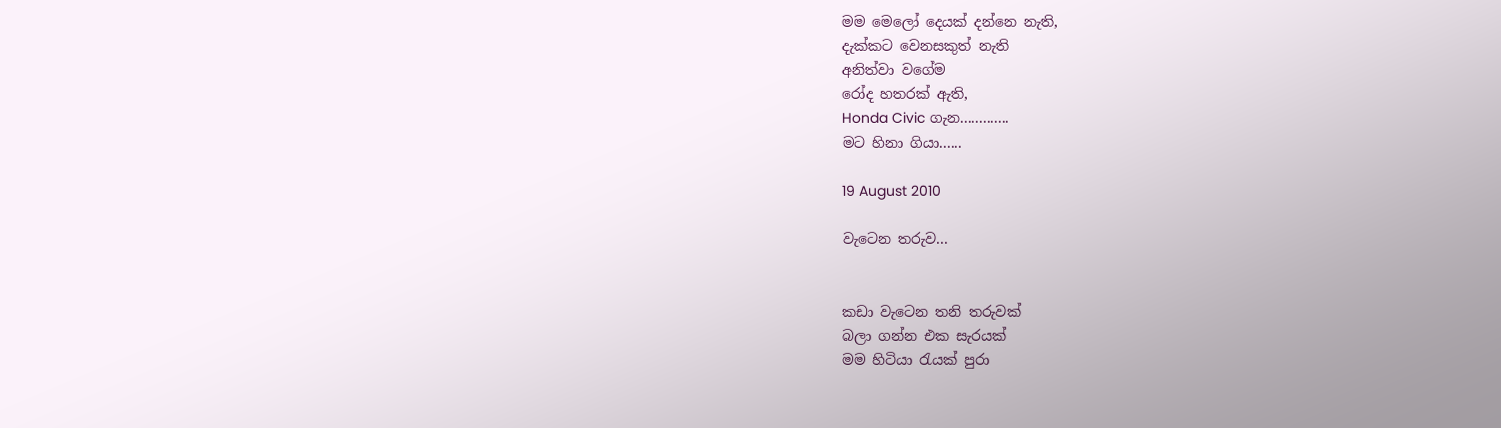මම මෙලෝ දෙයක් දන්නෙ නැති,
දැක්කට වෙනසකුත් නැති
අනිත්වා වගේම
රෝද හතරක් ඇති,
Honda Civic ගැන.............
මට හිනා ගියා......

19 August 2010

වැටෙන තරුව...


කඩා වැටෙන තනි තරුවක්
බලා ගන්න එක සැරයක්
මම හිටියා රැයක් පුරා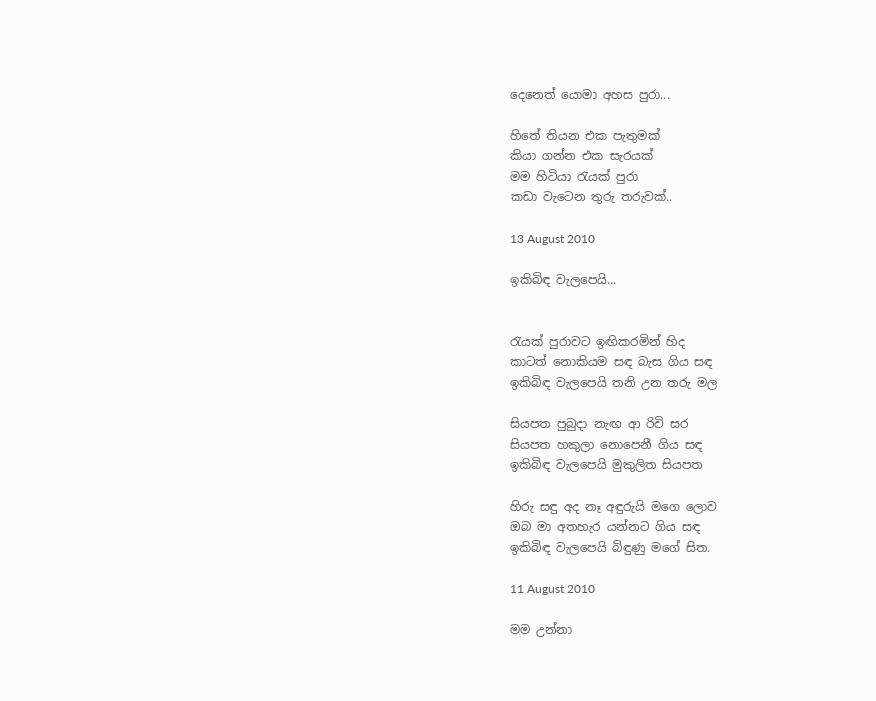දෙනෙත් යොමා අහස පුරා...

හිතේ තියන එක පැතුමක්
කියා ගන්න එක සැරයක්
මම හිටියා රැයක් පුරා
කඩා වැටෙන තුරු තරුවක්..

13 August 2010

ඉකිබිඳ වැලපෙයි...


රැයක් පුරාවට ඉඟිකරමින් හිද
කාටත් නොකියම සඳ බැස ගිය සඳ
ඉකිබිඳ වැලපෙයි තනි උන තරු මල

සියපත පුබුදා නැඟ ආ රිවි සර
සියපත හකුලා නොපෙනී ගිය සඳ
ඉකිබිඳ වැලපෙයි මුකුලිත සියපත

හිරු සඳු අද නෑ අඳුරුයි මගෙ ලොව
ඔබ මා අතහැර යන්නට ගිය සඳ
ඉකිබිඳ වැලපෙයි බිඳුණු මගේ සිත.

11 August 2010

මම උන්නා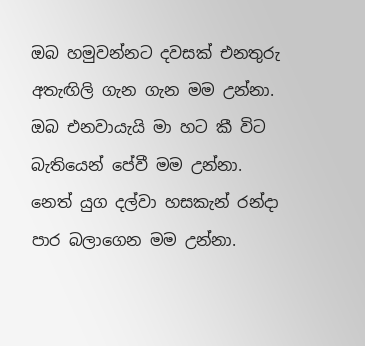ඔබ හමුවන්නට දවසක් එනතුරු
අතැඟිලි ගැන ගැන මම උන්නා.
ඔබ එනවායැයි මා හට කී විට
බැතියෙන් පේවී මම උන්නා.
නෙත් යුග දල්වා හසකැන් රන්දා
පාර බලාගෙන මම උන්නා.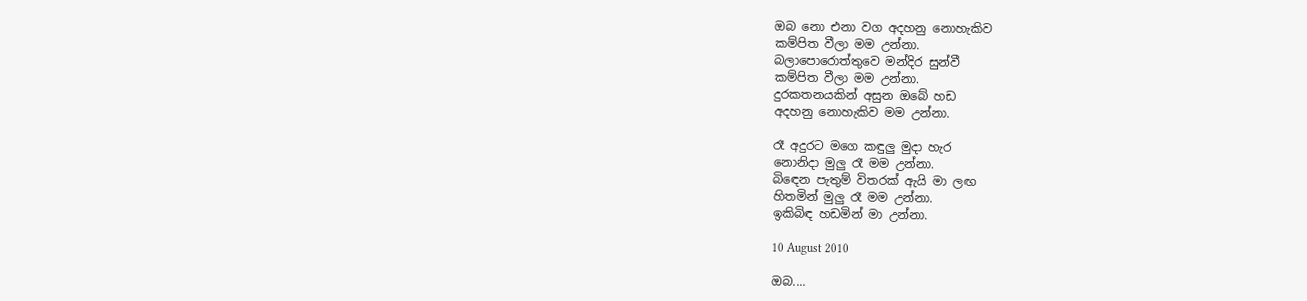ඔබ නො එනා වග අදහනු නොහැකිව
කම්පිත වීලා මම උන්නා.
බලාපොරොත්තුවෙ මන්දිර සුන්වී
කම්පිත වීලා මම උන්නා.
දුරකතනයකින් අසුන ඔබේ හඩ
අදහනු නොහැකිව මම උන්නා.

රෑ අදුරට මගෙ කඳුලු මුදා හැර
නොනිදා මුලු රෑ මම උන්නා.
බිඳෙන පැතුම් විතරක් ඇයි මා ලඟ
හිතමින් මුලු රෑ මම උන්නා.
ඉකිබිඳ හඩමින් මා උන්නා.

10 August 2010

ඔබ....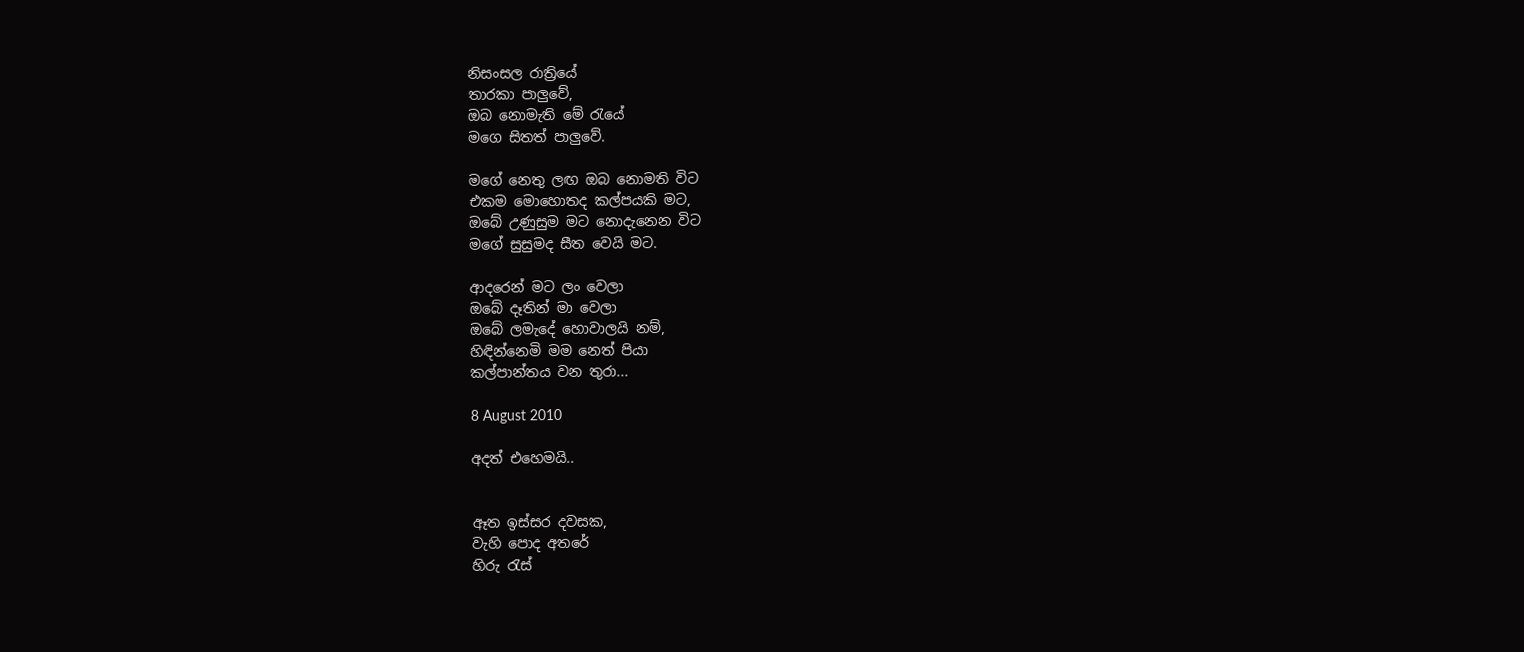නිසංසල රාත්‍රියේ
තාරකා පාලුවේ,
ඔබ නොමැති මේ රැයේ
මගෙ සිතත් පාලුවේ.

මගේ නෙතු ලඟ ඔබ නොමති විට
එකම මොහොතද කල්පයකි මට,
ඔබේ උණුසුම මට නොදැනෙන විට
මගේ සුසුමද සීත වෙයි මට.

ආදරෙන් මට ලං වෙලා
ඔබේ දෑතින් මා වෙලා
ඔබේ ලමැදේ හොවාලයි නම්,
හිඳින්නෙමි මම නෙත් පියා
කල්පාන්තය වන තුරා...

8 August 2010

අදත් එහෙමයි..


ඈත ඉස්සර දවසක,
වැහි පොද අතරේ
හිරු රැස්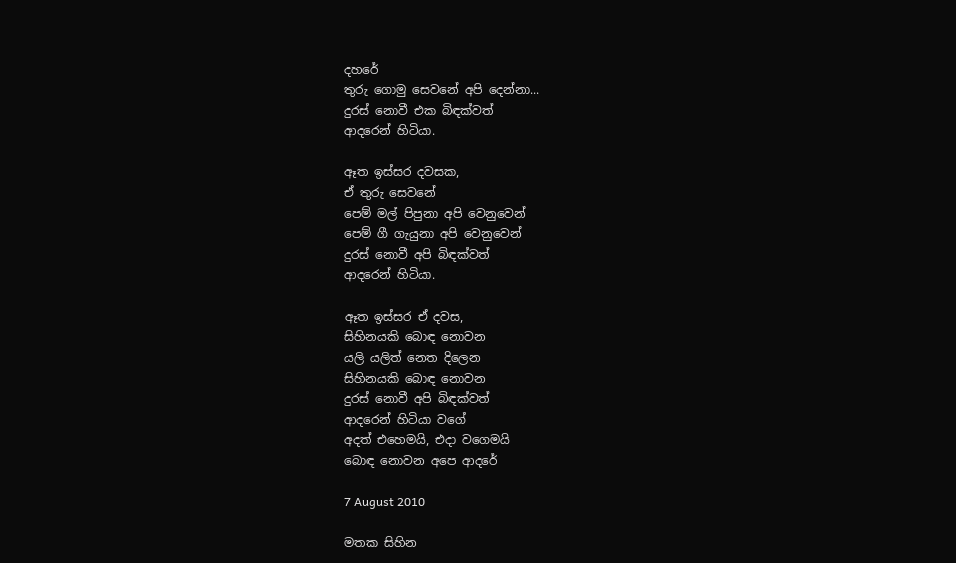දහරේ
තුරු ගොමු සෙවනේ අපි දෙන්නා...
දුරස් නොවී එක බිඳක්වත්
ආදරෙන් හිටියා.

ඈත ඉස්සර දවසක,
ඒ තුරු සෙවනේ
පෙම් මල් පිපුනා අපි වෙනුවෙන්
පෙම් ගී ගැයුනා අපි වෙනුවෙන්
දුරස් නොවී අපි බිඳක්වත්
ආදරෙන් හිටියා.

ඈත ඉස්සර ඒ දවස,
සිහිනයකි බොඳ නොවන
යලි යලිත් නෙත දිලෙන
සිහිනයකි බොඳ නොවන
දුරස් නොවී අපි බිඳක්වත්
ආදරෙන් හිටියා වගේ
අදත් එහෙමයි, එදා වගෙමයි
බොඳ නොවන අපෙ ආදරේ

7 August 2010

මතක සිහින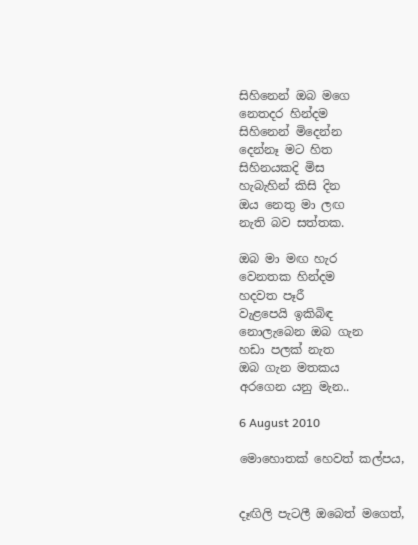සිහිනෙන් ඔබ මගෙ
නෙතදර හින්දම
සිහිනෙන් මිදෙන්න
දෙන්නෑ මට හිත
සිහිනයකදි මිස
හැබැහින් කිසි දින
ඔය නෙතු මා ලඟ
නැති බව සත්තක.

ඔබ මා මඟ හැර
වෙනතක හින්දම
හදවත පෑරී
වැළපෙයි ඉකිබිඳ
නොලැබෙන ඔබ ගැන
හඩා පලක් නැත
ඔබ ගැන මතකය
අරගෙන යනු මැන..

6 August 2010

මොහොතක් හෙවත් කල්පය,


දෑඟිලි පැටලී ඔබෙත් මගෙත්,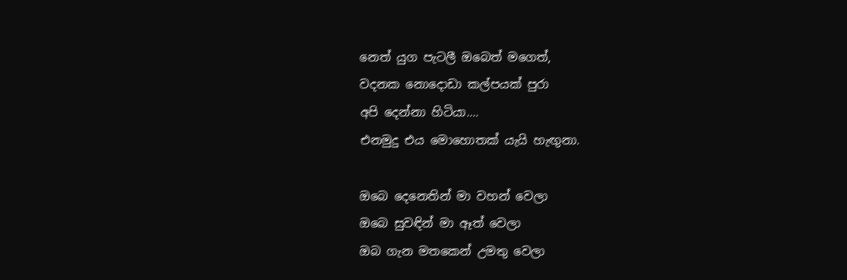නෙත් යුග පැටලී ඔබෙත් මගෙත්,
වදනක නොදොඩා කල්පයක් පුරා
අපි දෙන්නා හිටියා....
එනමුදු එය මොහොතක් යැයි හැඟුනා.

ඔබෙ දෙනෙතින් මා වහන් වෙලා
ඔබෙ සුවඳින් මා ඈත් වෙලා
ඔබ ගැන මතකෙන් උමතු වෙලා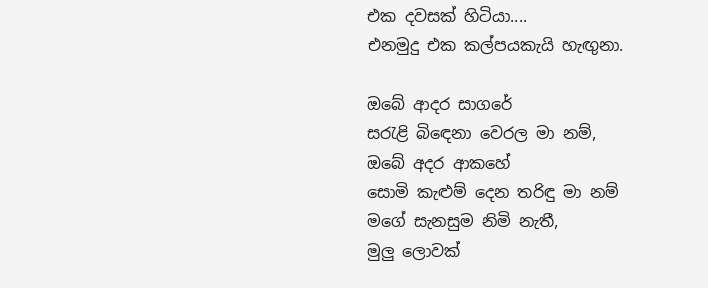එක දවසක් හිටියා....
එනමුදු එක කල්පයකැයි හැඟුනා.

ඔබේ ආදර සාගරේ
සරැළි බිඳෙනා වෙරල මා නම්,
ඔබේ අදර ආකහේ
සොමි කැළුම් දෙන තරිඳු මා නම්
මගේ සැනසුම නිමි නැතී,
මුලු ලොවක්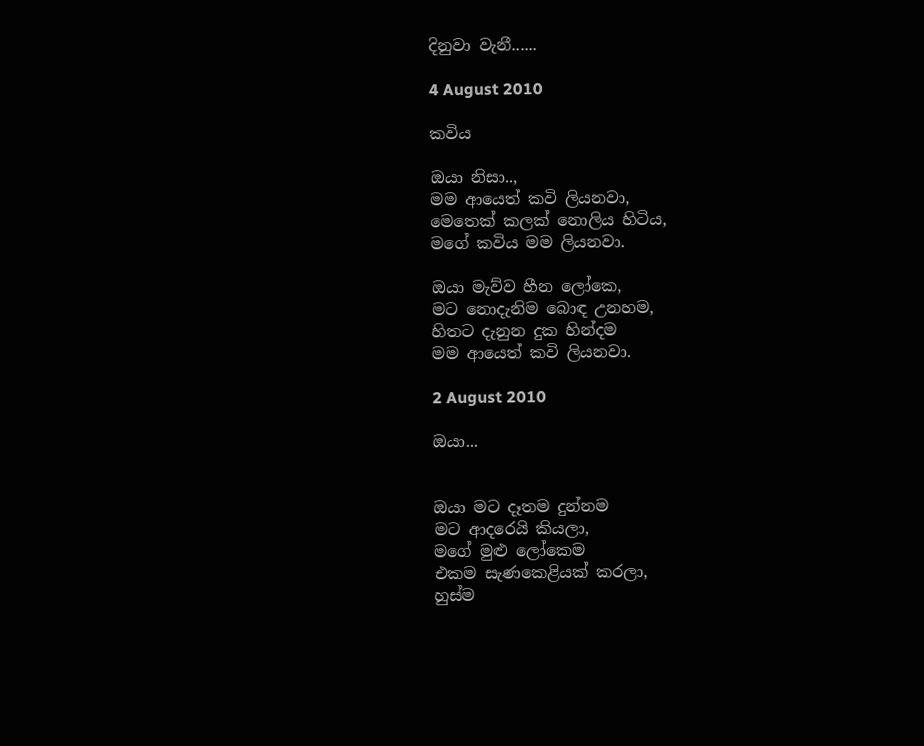දිනුවා වැනී......

4 August 2010

කවිය

ඔයා නිසා..,
මම ආයෙත් කවි ලියනවා,
මෙතෙක් කලක් නොලිය හිටිය,
මගේ කවිය මම ලියනවා.

ඔයා මැව්ව හීන ලෝකෙ,
මට නොදැනිම බොඳ උනහම,
හිතට දැනුන දුක හින්දම
මම ආයෙත් කවි ලියනවා.

2 August 2010

ඔයා...


ඔයා මට දෑතම දුන්නම
මට ආදරෙයි කියලා,
මගේ මුළු ලෝකෙම
එකම සැණකෙළියක් කරලා,
හුස්ම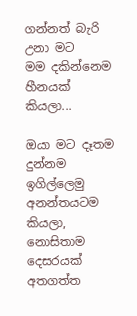ගන්නත් බැරි උනා මට
මම දකින්නෙම හීනයක් කියලා...

ඔයා මට දෑතම දුන්නම
ඉගිල්ලෙමු අනන්තයටම කියලා,
නොසිතාම දෙසරයක්
අතගත්ත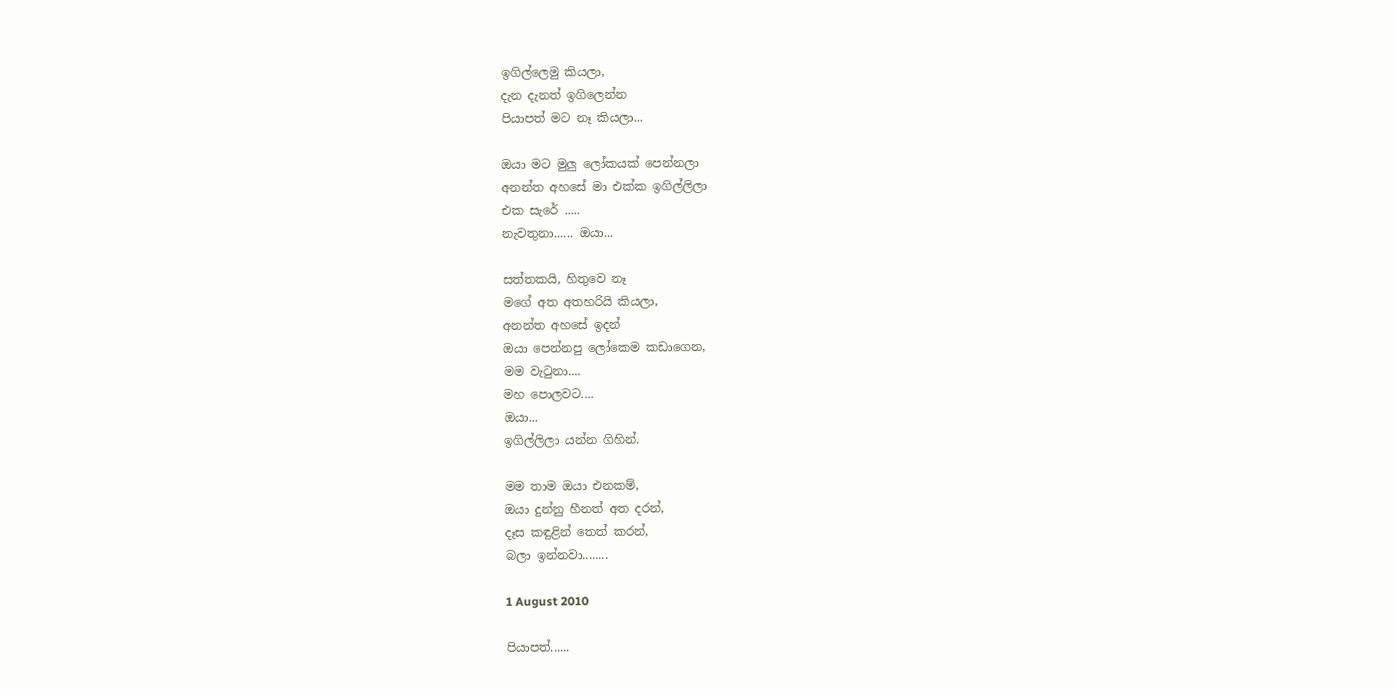ඉගිල්ලෙමු කියලා,
දැන දැනත් ඉගිලෙන්න
පියාපත් මට නෑ කියලා...

ඔයා මට මුලු ලෝකයක් පෙන්නලා
අනන්ත අහසේ මා එක්ක ඉගිල්ලිලා
එක සැරේ .....
නැවතුනා...... ඔයා...

සත්තකයි, හිතුවෙ නෑ
මගේ අත අතහරියි කියලා,
අනන්ත අහසේ ඉදන්
ඔයා පෙන්නපු ලෝකෙම කඩාගෙන,
මම වැටුනා....
මහ පොලවට....
ඔයා...
ඉගිල්ලිලා යන්න ගිහින්.

මම තාම ඔයා එනකම්,
ඔයා දුන්නු හීනත් අත දරන්,
දෑස කඳුළින් තෙත් කරන්,
බලා ඉන්නවා........

1 August 2010

පියාපත්......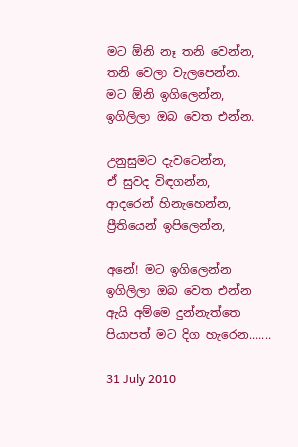මට ඕනි නෑ තනි වෙන්න,
තනි වෙලා වැලපෙන්න.
මට ඕනි ඉගිලෙන්න,
ඉගිලිලා ඔබ වෙත එන්න.

උනුසුමට දැවටෙන්න,
ඒ සුවද විඳගන්න,
ආදරෙන් හිනැහෙන්න,
ප්‍රීතියෙන් ඉපිලෙන්න,

අනේ! මට ඉගිලෙන්න
ඉගිලිලා ඔබ වෙත එන්න
ඇයි අම්මෙ දුන්නැත්තෙ
පියාපත් මට දිග හැරෙන.......

31 July 2010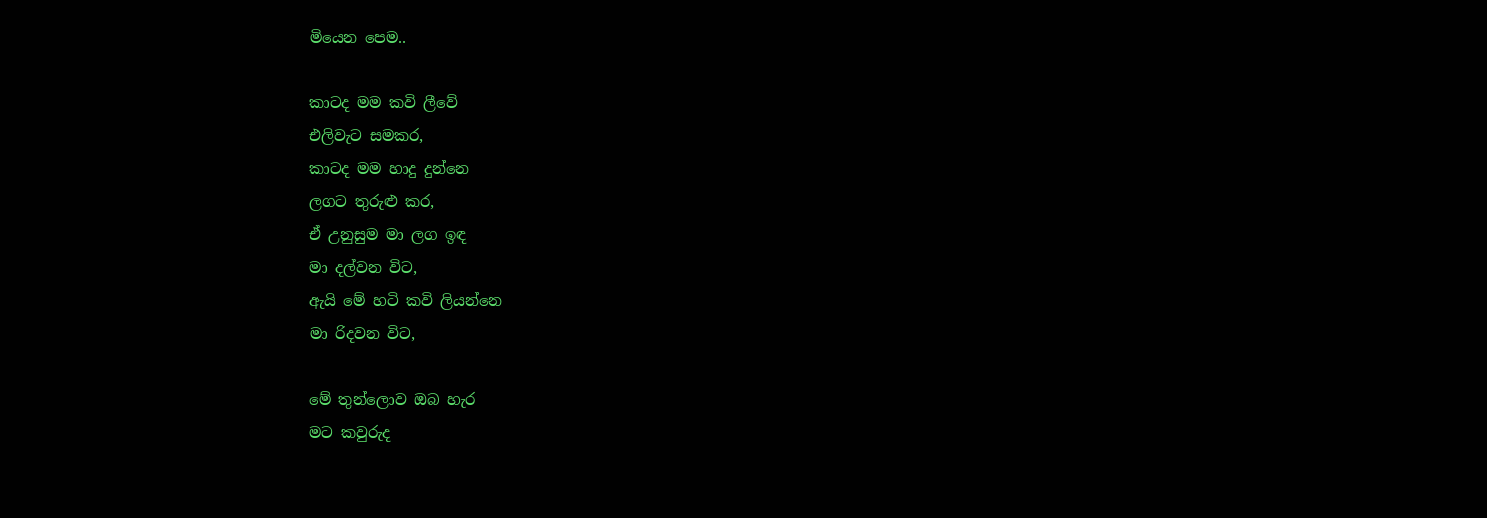මියෙන පෙම..

කාටද මම කවි ලීවේ
එලිවැට සමකර,
කාටද මම හාදු දුන්නෙ
ලගට තුරුළු කර,
ඒ උනුසුම මා ලග ඉඳ
මා දල්වන විට,
ඇයි මේ හටි කවි ලියන්නෙ
මා රිදවන විට,

මේ තුන්ලොව ඔබ හැර
මට කවුරුද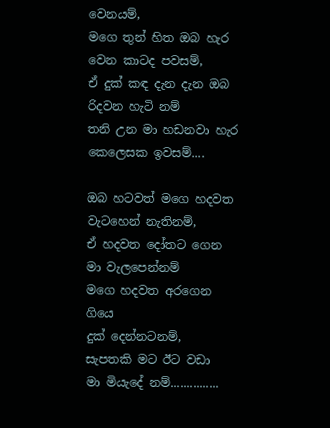වෙනයම්,
මගෙ තුන් හිත ඔබ හැර
වෙන කාටද පවසම්,
ඒ දුක් කඳ දැන දැන ඔබ
රිදවන හැටි නම්
තනි උන මා හඩනවා හැර
කෙලෙසක ඉවසම්....

ඔබ හටවත් මගෙ හදවත
වැටහෙන් නැතිනම්,
ඒ හදවත දෝතට ගෙන
මා වැලපෙන්නම්
මගෙ හදවත අරගෙන ගියෙ
දුක් දෙන්නටනම්,
සැපතකි මට ඊට වඩා
මා මියැදේ නම්...............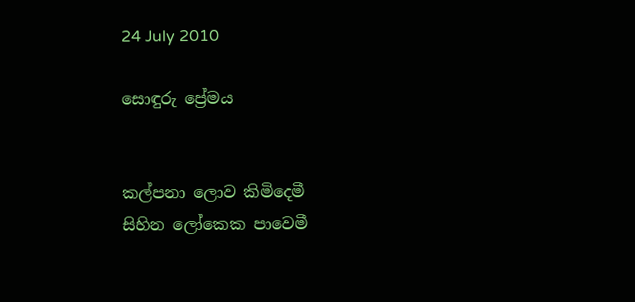24 July 2010

සොඳුරු ප්‍රේමය


කල්පනා ලොව කිමිදෙමී
සිහින ලෝකෙක පාවෙමී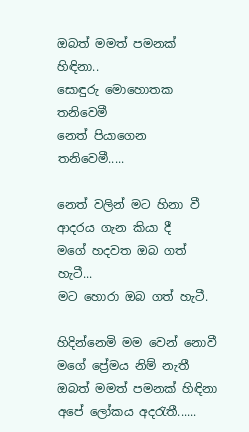ඔබත් මමත් පමනක් හිඳිනා..
සොඳුරු මොහොතක තනිවෙමී
නෙත් පියාගෙන තනිවෙමී.....

නෙත් වලින් මට හිනා වී
ආදරය ගැන කියා දී
මගේ හදවත ඔබ ගත් හැටී...
මට හොරා ඔබ ගත් හැටී.

හිදින්නෙමි මම වෙන් නොවී
මගේ ප්‍රේමය නිම් නැතී
ඔබත් මමත් පමනක් හිඳිනා
අපේ ලෝකය අදරැතී......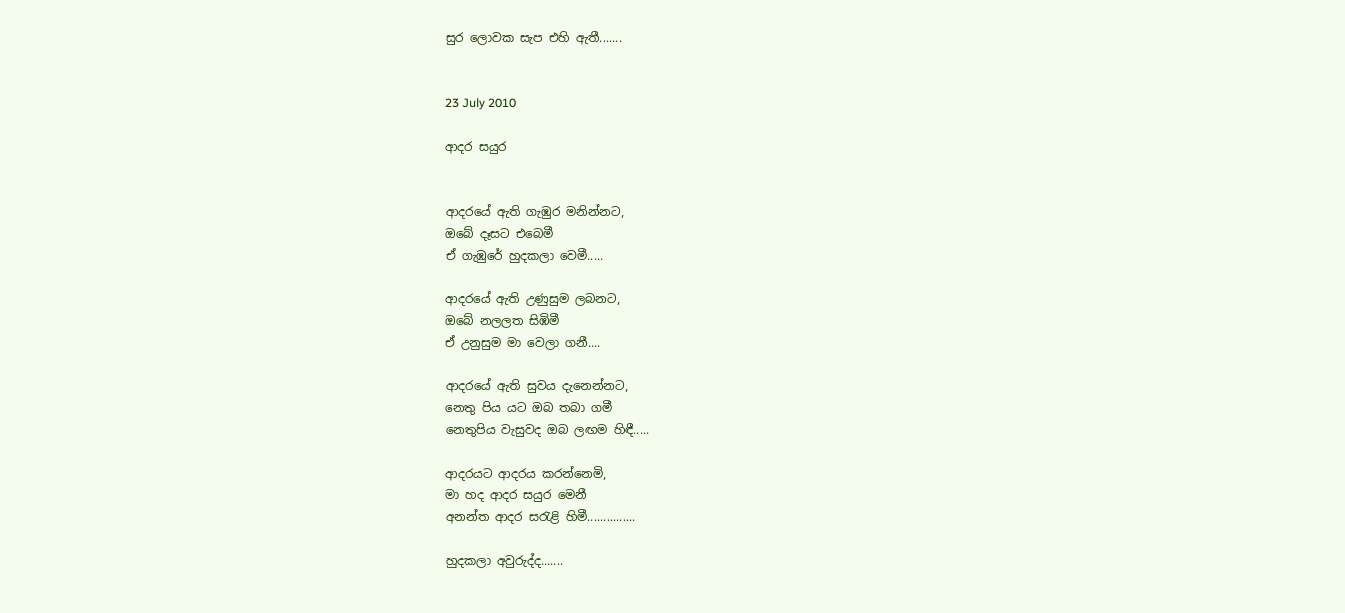සුර ලොවක සැප එහි ඇතී.......


23 July 2010

ආදර සයුර


ආදරයේ ඇති ගැඹුර මනින්නට,
ඔබේ දෑසට එබෙමී
ඒ ගැඹුරේ හුදකලා වෙමී.....

ආදරයේ ඇති උණුසුම ලබනට,
ඔබේ නලලත සිඹිමී
ඒ උනුසුම මා වෙලා ගනී....

ආදරයේ ඇති සුවය දැනෙන්නට,
නෙතු පිය යට ඔබ තබා ගමී
නෙතුපිය වැසුවද ඔබ ලඟම හිඳී.....

ආදරයට ආදරය කරන්නෙමි,
මා හද ආදර සයුර මෙනී
අනන්ත ආදර සරැළි හිමී...............

හුදකලා අවුරුද්ද.......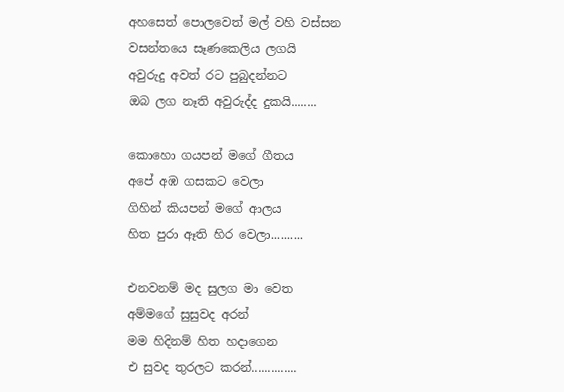අහසෙත් පොලවෙත් මල් වහි වස්සන
වසන්තයෙ සෑණකෙලිය ලගයි
අවුරුදු අවත් රට පුබුදන්නට
ඔබ ලග නෑති අවුරුද්ද දුකයි........

කොහො ගයපන් මගේ ගීතය
අපේ අඹ ගසකට වෙලා
ගිහින් කියපන් මගේ ආලය
හිත පුරා ඈති හිර වෙලා..........

එනවනම් මද සුලග මා වෙත
අම්මගේ සුසුවද අරන්
මම හිදිනම් හිත හදාගෙන
එ සුවද තුරලට කරන්..............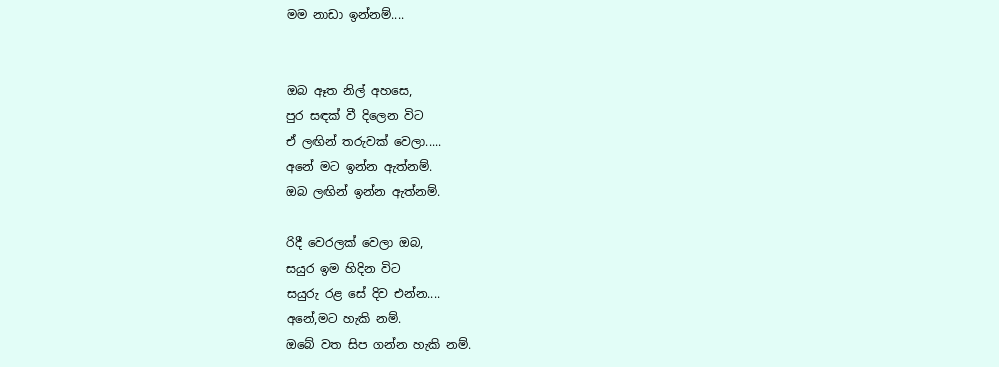මම නාඩා ඉන්නම්....


ඔබ ඈත නිල් අහසෙ,
පුර සඳක් වී දිලෙන විට
ඒ ලඟින් තරුවක් වෙලා.....
අනේ මට ඉන්න ඇත්නම්.
ඔබ ලඟින් ඉන්න ඇත්නම්.

රිදී වෙරලක් වෙලා ඔබ,
සයුර ඉම හිදින විට
සයුරු රළ සේ දිව එන්න....
අනේ,මට හැකි නම්.
ඔබේ වත සිප ගන්න හැකි නම්.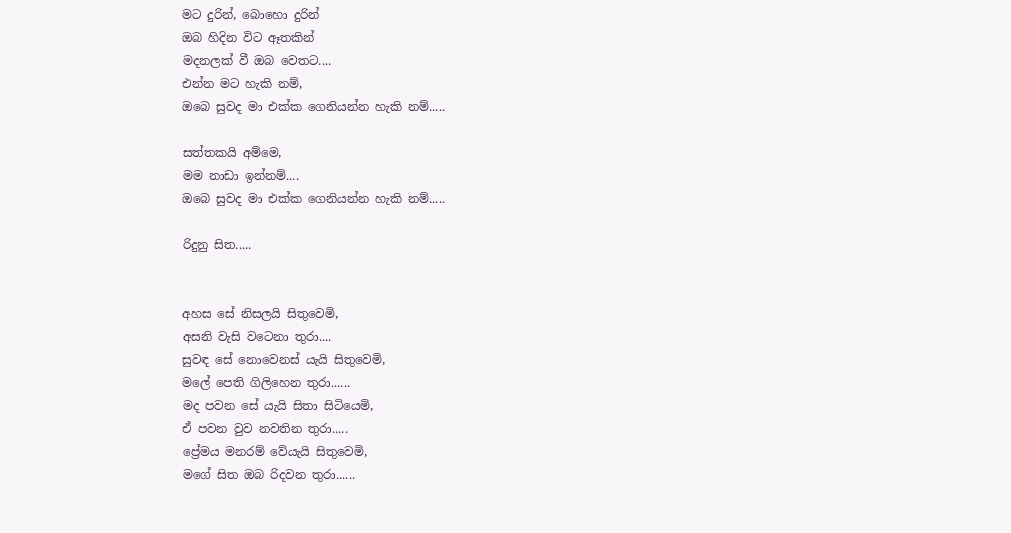මට දුරින්, බොහො දුරින්
ඔබ හිදින විට ඈතකින්
මදනලක් වී ඔබ වෙතට....
එන්න මට හැකි නම්,
ඔබෙ සුවද මා එක්ක ගෙනියන්න හැකි නම්.....

සත්තකයි අම්මෙ,
මම නාඩා ඉන්නම්....
ඔබෙ සුවද මා එක්ක ගෙනියන්න හැකි නම්.....

රිදුනු සිත.....


අහස සේ නිසලයි සිතුවෙමි,
අසනි වැසි වටෙනා තුරා....
සුවඳ සේ නොවෙනස් යැයි සිතුවෙමි,
මලේ පෙති ගිලිහෙන තුරා......
මද පවන සේ යැයි සිතා සිටියෙමි,
ඒ පවන වුව නවතින තුරා.....
ප්‍රේමය මනරම් වේයැයි සිතුවෙමි,
මගේ සිත ඔබ රිදවන තුරා......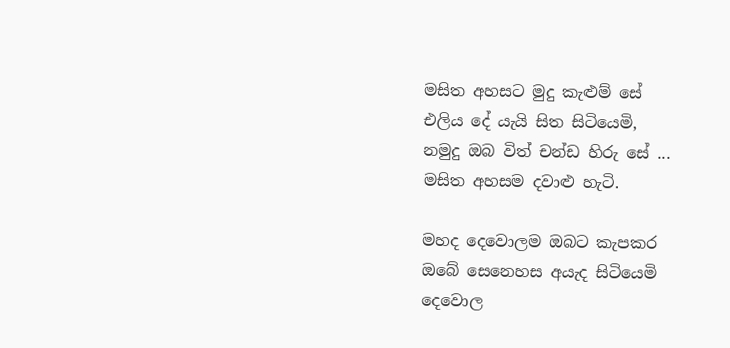මසිත අහසට මුදු කැළුම් සේ
එලිය දේ යැයි සිත සිටියෙමි,
නමුදු ඔබ විත් චන්ඩ හිරු සේ ...
මසිත අහසම දවාළු හැටි.

මහද දෙවොලම ඔබට කැපකර
ඔබේ සෙනෙහස අයැද සිටියෙමි
දෙවොල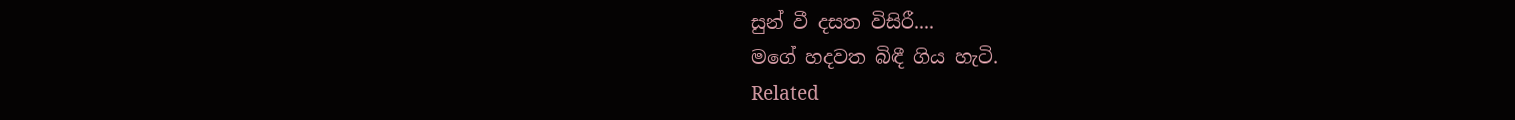සුන් වී දසත විසිරී....
මගේ හදවත බිඳී ගිය හැටි.
Related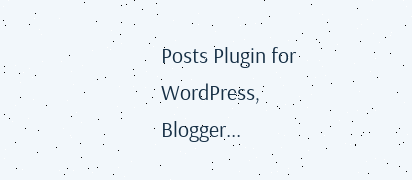Posts Plugin for WordPress, Blogger...